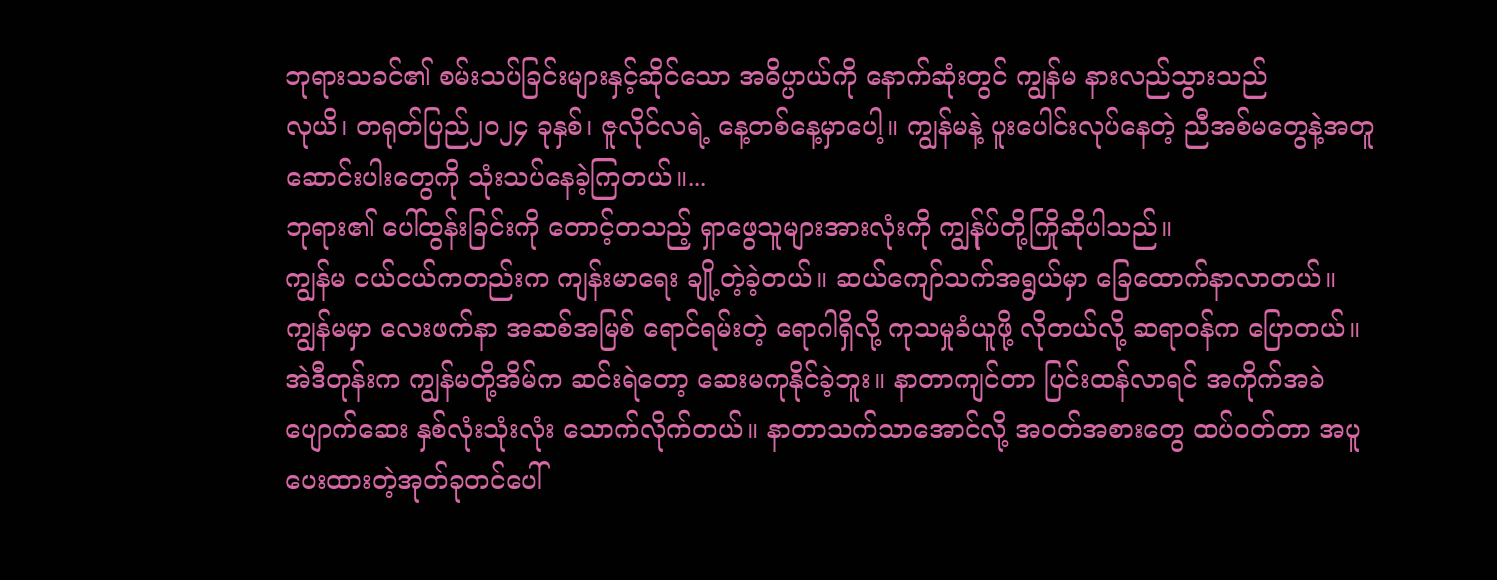ဘုရားသခင်၏ စမ်းသပ်ခြင်းများနှင့်ဆိုင်သော အဓိပ္ပာယ်ကို နောက်ဆုံးတွင် ကျွန်မ နားလည်သွားသည်
လုယိ၊ တရုတ်ပြည်၂၀၂၄ ခုနှစ်၊ ဇူလိုင်လရဲ့ နေ့တစ်နေ့မှာပေါ့။ ကျွန်မနဲ့ ပူးပေါင်းလုပ်နေတဲ့ ညီအစ်မတွေနဲ့အတူ ဆောင်းပါးတွေကို သုံးသပ်နေခဲ့ကြတယ်။...
ဘုရား၏ ပေါ်ထွန်းခြင်းကို တောင့်တသည့် ရှာဖွေသူများအားလုံးကို ကျွန်ုပ်တို့ကြိုဆိုပါသည်။
ကျွန်မ ငယ်ငယ်ကတည်းက ကျန်းမာရေး ချို့တဲ့ခဲ့တယ်။ ဆယ်ကျော်သက်အရွယ်မှာ ခြေထောက်နာလာတယ်။ ကျွန်မမှာ လေးဖက်နာ အဆစ်အမြစ် ရောင်ရမ်းတဲ့ ရောဂါရှိလို့ ကုသမှုခံယူဖို့ လိုတယ်လို့ ဆရာဝန်က ပြောတယ်။ အဲဒီတုန်းက ကျွန်မတို့အိမ်က ဆင်းရဲတော့ ဆေးမကုနိုင်ခဲ့ဘူး။ နာတာကျင်တာ ပြင်းထန်လာရင် အကိုက်အခဲပျောက်ဆေး နှစ်လုံးသုံးလုံး သောက်လိုက်တယ်။ နာတာသက်သာအောင်လို့ အဝတ်အစားတွေ ထပ်ဝတ်တာ အပူပေးထားတဲ့အုတ်ခုတင်ပေါ်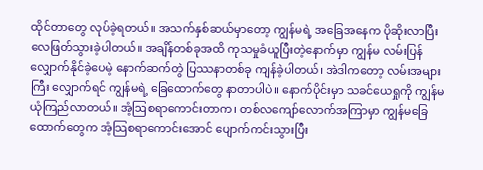ထိုင်တာတွေ လုပ်ခဲ့ရတယ်။ အသက်နှစ်ဆယ်မှာတော့ ကျွန်မရဲ့ အခြေအနေက ပိုဆိုးလာပြီး လေဖြတ်သွားခဲ့ပါတယ်။ အချိန်တစ်ခုအထိ ကုသမှုခံယူပြီးတဲ့နောက်မှာ ကျွန်မ လမ်းပြန်လျှောက်နိုင်ခဲ့ပေမဲ့ နောက်ဆက်တွဲ ပြဿနာတစ်ခု ကျန်ခဲ့ပါတယ်၊ အဲဒါကတော့ လမ်းအများကြီး လျှောက်ရင် ကျွန်မရဲ့ ခြေထောက်တွေ နာတာပါပဲ။ နောက်ပိုင်းမှာ သခင်ယေရှုကို ကျွန်မ ယုံကြည်လာတယ်။ အံ့ဩစရာကောင်းတာက၊ တစ်လကျော်လောက်အကြာမှာ ကျွန်မခြေထောက်တွေက အံ့သြစရာကောင်းအောင် ပျောက်ကင်းသွားပြီး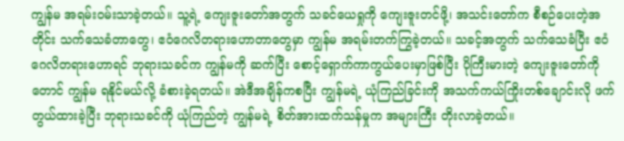ကျွန်မ အရမ်းဝမ်းသာခဲ့တယ်။ သူ့ရဲ့ ကျေးဇူးတော်အတွက် သခင်ယေရှုကို ကျေးဇူးတင်ဖို့၊ အသင်းတော်က စီစဉ်ပေးတဲ့အတိုင်း သက်သေခံတာတွေ၊ ဧဝံဂေလိတရားဟောတာတွေမှာ ကျွန်မ အရမ်းတက်ကြွခဲ့တယ်။ သခင့်အတွက် သက်သေခံပြီး ဧဝံဂေလိတရားဟောရင် ဘုရားသခင်က ကျွန်မကို ဆက်ပြီး စောင့်ရှောက်ကာကွယ်ပေးမှာဖြစ်ပြီး ပိုကြီးမားတဲ့ ကျေးဇူးတော်ကိုတောင် ကျွန်မ ရနိုင်မယ်လို့ ခံစားခဲ့ရတယ်။ အဲဒီအချိန်ကစပြီး ကျွန်မရဲ့ ယုံကြည်ခြင်းကို အသက်ကယ်ကြိုးတစ်ချောင်းလို ဖက်တွယ်ထားခဲ့ပြီး ဘုရားသခင်ကို ယုံကြည်တဲ့ ကျွန်မရဲ့ စိတ်အားထက်သန်မှုက အများကြီး တိုးလာခဲ့တယ်။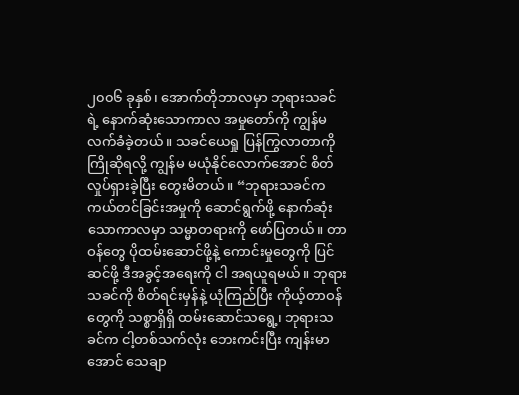၂၀၀၆ ခုနှစ်၊ အောက်တိုဘာလမှာ ဘုရားသခင်ရဲ့ နောက်ဆုံးသောကာလ အမှုတော်ကို ကျွန်မ လက်ခံခဲ့တယ်။ သခင်ယေရှု ပြန်ကြွလာတာကို ကြိုဆိုရလို့ ကျွန်မ မယုံနိုင်လောက်အောင် စိတ်လှုပ်ရှားခဲ့ပြီး တွေးမိတယ်။ “ဘုရားသခင်က ကယ်တင်ခြင်းအမှုကို ဆောင်ရွက်ဖို့ နောက်ဆုံးသောကာလမှာ သမ္မာတရားကို ဖော်ပြတယ်။ တာဝန်တွေ ပိုထမ်းဆောင်ဖို့နဲ့ ကောင်းမှုတွေကို ပြင်ဆင်ဖို့ ဒီအခွင့်အရေးကို ငါ အရယူရမယ်။ ဘုရားသခင်ကို စိတ်ရင်းမှန်နဲ့ ယုံကြည်ပြီး ကိုယ့်တာဝန်တွေကို သစ္စာရှိရှိ ထမ်းဆောင်သရွေ့၊ ဘုရားသခင်က ငါ့တစ်သက်လုံး ဘေးကင်းပြီး ကျန်းမာအောင် သေချာ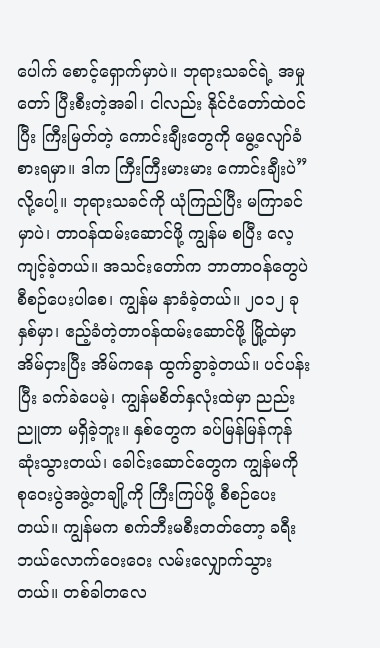ပေါက် စောင့်ရှောက်မှာပဲ။ ဘုရားသခင်ရဲ့ အမှုတော် ပြီးစီးတဲ့အခါ၊ ငါလည်း နိုင်ငံတော်ထဲဝင်ပြီး ကြီးမြတ်တဲ့ ကောင်းချီးတွေကို မွေ့လျော်ခံစားရမှာ။ ဒါက ကြီးကြီးမားမား ကောင်းချီးပဲ” လို့ပေါ့။ ဘုရားသခင်ကို ယုံကြည်ပြီး မကြာခင်မှာပဲ၊ တာဝန်ထမ်းဆောင်ဖို့ ကျွန်မ စပြီး လေ့ကျင့်ခဲ့တယ်။ အသင်းတော်က ဘာတာဝန်တွေပဲ စီစဉ်ပေးပါစေ၊ ကျွန်မ နာခံခဲ့တယ်။ ၂၀၁၂ ခုနှစ်မှာ၊ ဧည့်ခံတဲ့တာဝန်ထမ်းဆောင်ဖို့ မြို့ထဲမှာ အိမ်ငှားပြီး အိမ်ကနေ ထွက်ခွာခဲ့တယ်။ ပင်ပန်းပြီး ခက်ခဲပေမဲ့၊ ကျွန်မစိတ်နှလုံးထဲမှာ ညည်းညူတာ မရှိခဲ့ဘူး။ နှစ်တွေက ခပ်မြန်မြန်ကုန်ဆုံးသွားတယ်၊ ခေါင်းဆောင်တွေက ကျွန်မကို စုဝေးပွဲအဖွဲ့တချို့ကို ကြီးကြပ်ဖို့ စီစဉ်ပေးတယ်။ ကျွန်မက စက်ဘီးမစီးတတ်တော့ ခရီးဘယ်လောက်ဝေးဝေး လမ်းလျှောက်သွားတယ်။ တစ်ခါတလေ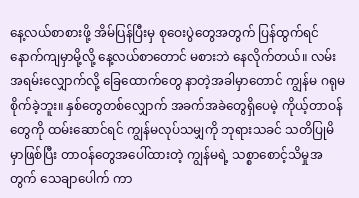နေ့လယ်စာစားဖို့ အိမ်ပြန်ပြီးမှ စုဝေးပွဲတွေအတွက် ပြန်ထွက်ရင် နောက်ကျမှာမို့လို့ နေ့လယ်စာတောင် မစားဘဲ နေလိုက်တယ်။ လမ်းအရမ်းလျှောက်လို့ ခြေထောက်တွေ နာတဲ့အခါမှာတောင် ကျွန်မ ဂရုမစိုက်ခဲ့ဘူး။ နှစ်တွေတစ်လျှောက် အခက်အခဲတွေရှိပေမဲ့ ကိုယ့်တာဝန်တွေကို ထမ်းဆောင်ရင် ကျွန်မလုပ်သမျှကို ဘုရားသခင် သတိပြုမိမှာဖြစ်ပြီး တာဝန်တွေအပေါ်ထားတဲ့ ကျွန်မရဲ့ သစ္စာစောင့်သိမှုအတွက် သေချာပေါက် ကာ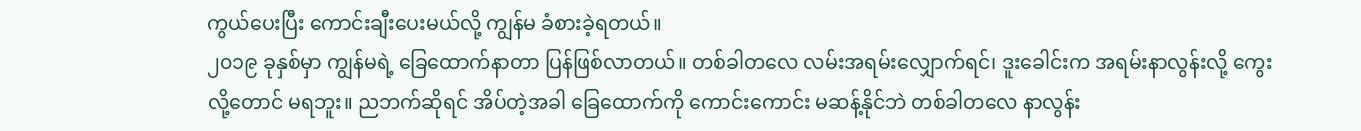ကွယ်ပေးပြီး ကောင်းချီးပေးမယ်လို့ ကျွန်မ ခံစားခဲ့ရတယ်။
၂၀၁၉ ခုနှစ်မှာ ကျွန်မရဲ့ ခြေထောက်နာတာ ပြန်ဖြစ်လာတယ်။ တစ်ခါတလေ လမ်းအရမ်းလျှောက်ရင်၊ ဒူးခေါင်းက အရမ်းနာလွန်းလို့ ကွေးလို့တောင် မရဘူး။ ညဘက်ဆိုရင် အိပ်တဲ့အခါ ခြေထောက်ကို ကောင်းကောင်း မဆန့်နိုင်ဘဲ တစ်ခါတလေ နာလွန်း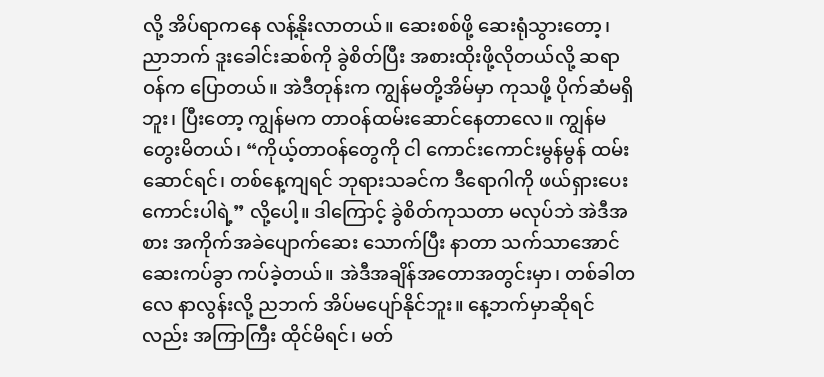လို့ အိပ်ရာကနေ လန့်နိုးလာတယ်။ ဆေးစစ်ဖို့ ဆေးရုံသွားတော့၊ ညာဘက် ဒူးခေါင်းဆစ်ကို ခွဲစိတ်ပြီး အစားထိုးဖို့လိုတယ်လို့ ဆရာဝန်က ပြောတယ်။ အဲဒီတုန်းက ကျွန်မတို့အိမ်မှာ ကုသဖို့ ပိုက်ဆံမရှိဘူး၊ ပြီးတော့ ကျွန်မက တာဝန်ထမ်းဆောင်နေတာလေ။ ကျွန်မ တွေးမိတယ်၊ “ကိုယ့်တာဝန်တွေကို ငါ ကောင်းကောင်းမွန်မွန် ထမ်းဆောင်ရင်၊ တစ်နေ့ကျရင် ဘုရားသခင်က ဒီရောဂါကို ဖယ်ရှားပေးကောင်းပါရဲ့” လို့ပေါ့။ ဒါကြောင့် ခွဲစိတ်ကုသတာ မလုပ်ဘဲ အဲဒီအစား အကိုက်အခဲပျောက်ဆေး သောက်ပြီး နာတာ သက်သာအောင် ဆေးကပ်ခွာ ကပ်ခဲ့တယ်။ အဲဒီအချိန်အတောအတွင်းမှာ၊ တစ်ခါတလေ နာလွန်းလို့ ညဘက် အိပ်မပျော်နိုင်ဘူး။ နေ့ဘက်မှာဆိုရင်လည်း အကြာကြီး ထိုင်မိရင်၊ မတ်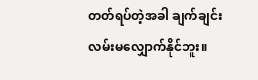တတ်ရပ်တဲ့အခါ ချက်ချင်း လမ်းမလျှောက်နိုင်ဘူး။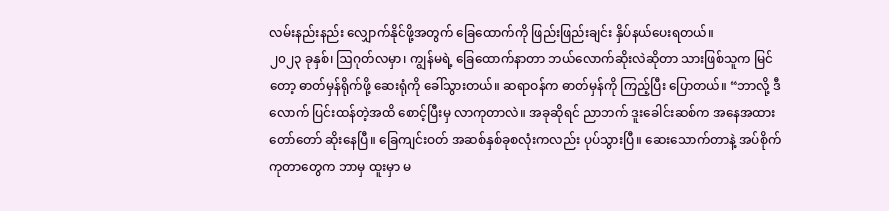လမ်းနည်းနည်း လျှောက်နိုင်ဖို့အတွက် ခြေထောက်ကို ဖြည်းဖြည်းချင်း နှိပ်နယ်ပေးရတယ်။
၂၀၂၃ ခုနှစ်၊ ဩဂုတ်လမှာ၊ ကျွန်မရဲ့ ခြေထောက်နာတာ ဘယ်လောက်ဆိုးလဲဆိုတာ သားဖြစ်သူက မြင်တော့ ဓာတ်မှန်ရိုက်ဖို့ ဆေးရုံကို ခေါ်သွားတယ်။ ဆရာဝန်က ဓာတ်မှန်ကို ကြည့်ပြီး ပြောတယ်။ “ဘာလို့ ဒီလောက် ပြင်းထန်တဲ့အထိ စောင့်ပြီးမှ လာကုတာလဲ။ အခုဆိုရင် ညာဘက် ဒူးခေါင်းဆစ်က အနေအထား တော်တော် ဆိုးနေပြီ။ ခြေကျင်းဝတ် အဆစ်နှစ်ခုစလုံးကလည်း ပုပ်သွားပြီ။ ဆေးသောက်တာနဲ့ အပ်စိုက်ကုတာတွေက ဘာမှ ထူးမှာ မ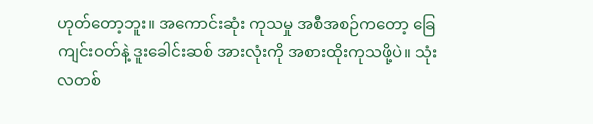ဟုတ်တော့ဘူး။ အကောင်းဆုံး ကုသမှု အစီအစဉ်ကတော့ ခြေကျင်းဝတ်နဲ့ ဒူးခေါင်းဆစ် အားလုံးကို အစားထိုးကုသဖို့ပဲ။ သုံးလတစ်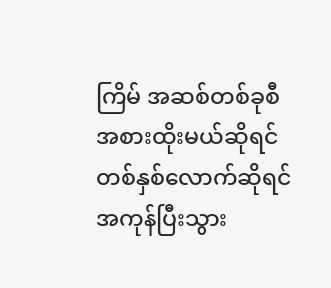ကြိမ် အဆစ်တစ်ခုစီ အစားထိုးမယ်ဆိုရင် တစ်နှစ်လောက်ဆိုရင် အကုန်ပြီးသွား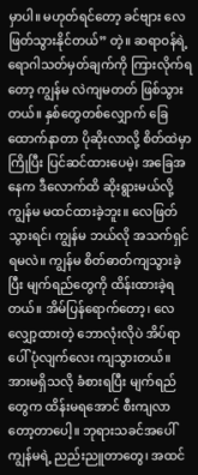မှာပါ။ မဟုတ်ရင်တော့ ခင်ဗျား လေဖြတ်သွားနိုင်တယ်” တဲ့။ ဆရာဝန်ရဲ့ ရောဂါသတ်မှတ်ချက်ကို ကြားလိုက်ရတော့ ကျွန်မ လဲကျမတတ် ဖြစ်သွားတယ်။ နှစ်တွေတစ်လျှောက် ခြေထောက်နာတာ ပိုဆိုးလာလို့ စိတ်ထဲမှာ ကြိုပြီး ပြင်ဆင်ထားပေမဲ့၊ အခြေအနေက ဒီလောက်ထိ ဆိုးရွားမယ်လို့ ကျွန်မ မထင်ထားခဲ့ဘူး။ လေဖြတ်သွားရင်၊ ကျွန်မ ဘယ်လို အသက်ရှင်ရမလဲ။ ကျွန်မ စိတ်ဓာတ်ကျသွားခဲ့ပြီး မျက်ရည်တွေကို ထိန်းထားခဲ့ရတယ်။ အိမ်ပြန်ရောက်တော့၊ လေလျှော့ထားတဲ့ ဘောလုံးလိုပဲ အိပ်ရာပေါ် ပုံလျက်လေး ကျသွားတယ်။ အားမရှိသလို ခံစားရပြီး မျက်ရည်တွေက ထိန်းမရအောင် စီးကျလာတော့တာပေါ့။ ဘုရားသခင်အပေါ် ကျွန်မရဲ့ ညည်းညူတာတွေ၊ အထင်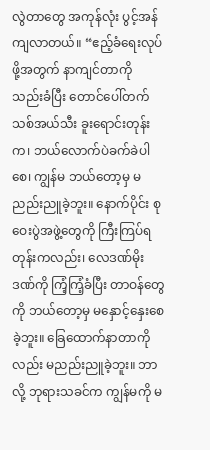လွဲတာတွေ အကုန်လုံး ပွင့်အန်ကျလာတယ်။ “ဧည့်ခံရေးလုပ်ဖို့အတွက် နာကျင်တာကို သည်းခံပြီး တောင်ပေါ်တက် သစ်အယ်သီး ခူးရောင်းတုန်းက၊ ဘယ်လောက်ပဲခက်ခဲပါစေ၊ ကျွန်မ ဘယ်တော့မှ မညည်းညူခဲ့ဘူး။ နောက်ပိုင်း စုဝေးပွဲအဖွဲ့တွေကို ကြီးကြပ်ရတုန်းကလည်း၊ လေဒဏ်မိုးဒဏ်ကို ကြံ့ကြံ့ခံပြီး တာဝန်တွေကို ဘယ်တော့မှ မနှောင့်နှေးစေခဲ့ဘူး။ ခြေထောက်နာတာကိုလည်း မညည်းညူခဲ့ဘူး။ ဘာလို့ ဘုရားသခင်က ကျွန်မကို မ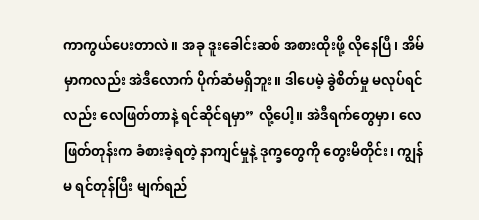ကာကွယ်ပေးတာလဲ။ အခု ဒူးခေါင်းဆစ် အစားထိုးဖို့ လိုနေပြီ၊ အိမ်မှာကလည်း အဲဒီလောက် ပိုက်ဆံမရှိဘူး။ ဒါပေမဲ့ ခွဲစိတ်မှု မလုပ်ရင်လည်း လေဖြတ်တာနဲ့ ရင်ဆိုင်ရမှာ” လို့ပေါ့။ အဲဒီရက်တွေမှာ၊ လေဖြတ်တုန်းက ခံစားခဲ့ရတဲ့ နာကျင်မှုနဲ့ ဒုက္ခတွေကို တွေးမိတိုင်း၊ ကျွန်မ ရင်တုန်ပြီး မျက်ရည်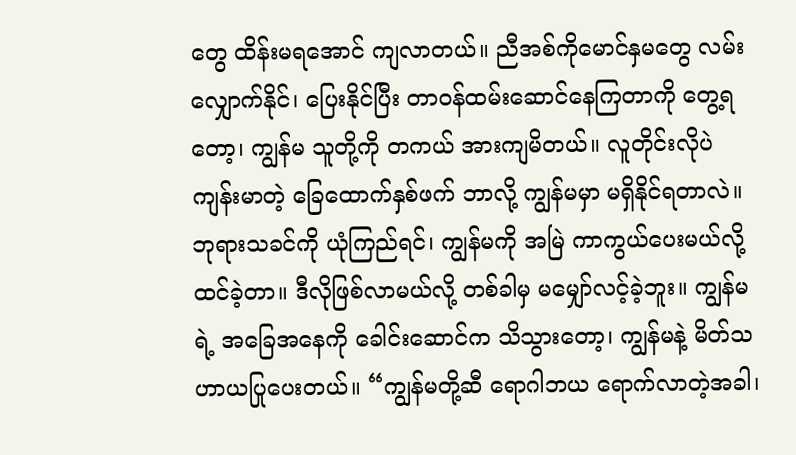တွေ ထိန်းမရအောင် ကျလာတယ်။ ညီအစ်ကိုမောင်နှမတွေ လမ်းလျှောက်နိုင်၊ ပြေးနိုင်ပြီး တာဝန်ထမ်းဆောင်နေကြတာကို တွေ့ရတော့၊ ကျွန်မ သူတို့ကို တကယ် အားကျမိတယ်။ လူတိုင်းလိုပဲ ကျန်းမာတဲ့ ခြေထောက်နှစ်ဖက် ဘာလို့ ကျွန်မမှာ မရှိနိုင်ရတာလဲ။ ဘုရားသခင်ကို ယုံကြည်ရင်၊ ကျွန်မကို အမြဲ ကာကွယ်ပေးမယ်လို့ ထင်ခဲ့တာ။ ဒီလိုဖြစ်လာမယ်လို့ တစ်ခါမှ မမျှော်လင့်ခဲ့ဘူး။ ကျွန်မရဲ့ အခြေအနေကို ခေါင်းဆောင်က သိသွားတော့၊ ကျွန်မနဲ့ မိတ်သဟာယပြုပေးတယ်။ “ကျွန်မတို့ဆီ ရောဂါဘယ ရောက်လာတဲ့အခါ၊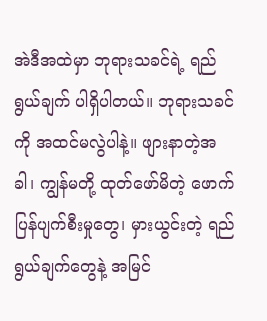အဲဒီအထဲမှာ ဘုရားသခင်ရဲ့ ရည်ရွယ်ချက် ပါရှိပါတယ်။ ဘုရားသခင်ကို အထင်မလွဲပါနဲ့။ ဖျားနာတဲ့အခါ၊ ကျွန်မတို့ ထုတ်ဖော်မိတဲ့ ဖောက်ပြန်ပျက်စီးမှုတွေ၊ မှားယွင်းတဲ့ ရည်ရွယ်ချက်တွေနဲ့ အမြင်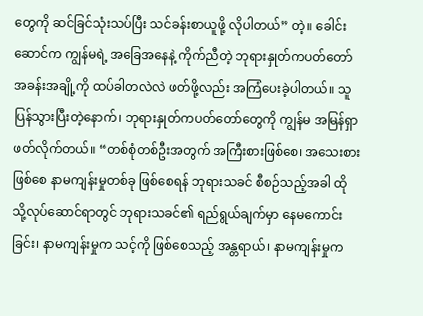တွေကို ဆင်ခြင်သုံးသပ်ပြီး သင်ခန်းစာယူဖို့ လိုပါတယ်” တဲ့။ ခေါင်းဆောင်က ကျွန်မရဲ့ အခြေအနေနဲ့ ကိုက်ညီတဲ့ ဘုရားနှုတ်ကပတ်တော် အခန်းအချို့ကို ထပ်ခါတလဲလဲ ဖတ်ဖို့လည်း အကြံပေးခဲ့ပါတယ်။ သူပြန်သွားပြီးတဲ့နောက်၊ ဘုရားနှုတ်ကပတ်တော်တွေကို ကျွန်မ အမြန်ရှာဖတ်လိုက်တယ်။ “တစ်စုံတစ်ဦးအတွက် အကြီးစားဖြစ်စေ၊ အသေးစားဖြစ်စေ နာမကျန်းမှုတစ်ခု ဖြစ်စေရန် ဘုရားသခင် စီစဉ်သည့်အခါ ထိုသို့လုပ်ဆောင်ရာတွင် ဘုရားသခင်၏ ရည်ရွယ်ချက်မှာ နေမကောင်းခြင်း၊ နာမကျန်းမှုက သင့်ကို ဖြစ်စေသည့် အန္တရာယ်၊ နာမကျန်းမှုက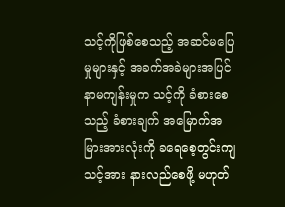သင့်ကိုဖြစ်စေသည့် အဆင်မပြေမှုများနှင့် အခက်အခဲများအပြင် နာမကျန်းမှုက သင့်ကို ခံစားစေသည့် ခံစားချက် အမြောက်အမြားအားလုံးကို ခရေစေ့တွင်းကျ သင့်အား နားလည်စေဖို့ မဟုတ်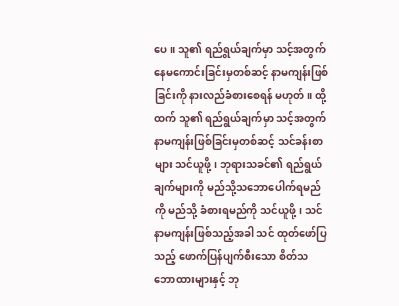ပေ။ သူ၏ ရည်ရွယ်ချက်မှာ သင့်အတွက် နေမကောင်းခြင်းမှတစ်ဆင့် နာမကျန်းဖြစ်ခြင်းကို နားလည်ခံစားစေရန် မဟုတ်။ ထို့ထက် သူ၏ ရည်ရွယ်ချက်မှာ သင့်အတွက် နာမကျန်းဖြစ်ခြင်းမှတစ်ဆင့် သင်ခန်းစာများ သင်ယူဖို့၊ ဘုရားသခင်၏ ရည်ရွယ်ချက်များကို မည်သို့သဘောပေါက်ရမည်ကို မည်သို့ ခံစားရမည်ကို သင်ယူဖို့၊ သင် နာမကျန်းဖြစ်သည့်အခါ သင် ထုတ်ဖော်ပြသည့် ဖောက်ပြန်ပျက်စီးသော စိတ်သဘောထားများနှင့် ဘု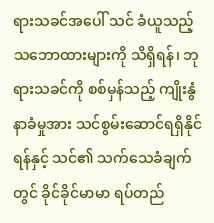ရားသခင်အပေါ် သင် ခံယူသည့် သဘောထားများကို သိရှိရန်၊ ဘုရားသခင်ကို စစ်မှန်သည့် ကျိုးနွံနာခံမှုအား သင်စွမ်းဆောင်ရရှိနိုင်ရန်နှင့် သင်၏ သက်သေခံချက်တွင် ခိုင်ခိုင်မာမာ ရပ်တည်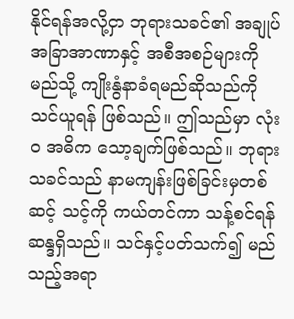နိုင်ရန်အလို့ငှာ ဘုရားသခင်၏ အချုပ်အခြာအာဏာနှင့် အစီအစဉ်များကို မည်သို့ ကျိုးနွံနာခံရမည်ဆိုသည်ကို သင်ယူရန် ဖြစ်သည်။ ဤသည်မှာ လုံးဝ အဓိက သော့ချက်ဖြစ်သည်။ ဘုရားသခင်သည် နာမကျန်းဖြစ်ခြင်းမှတစ်ဆင့် သင့်ကို ကယ်တင်ကာ သန့်စင်ရန် ဆန္ဒရှိသည်။ သင်နှင့်ပတ်သက်၍ မည်သည့်အရာ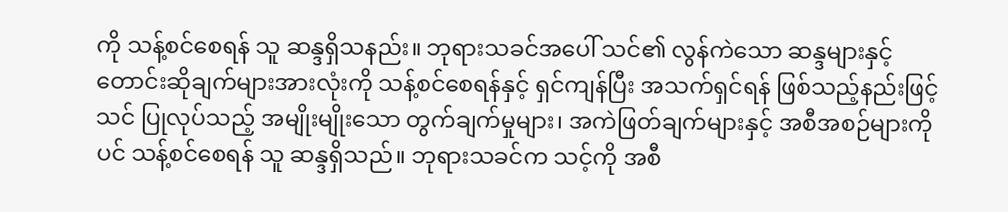ကို သန့်စင်စေရန် သူ ဆန္ဒရှိသနည်း။ ဘုရားသခင်အပေါ် သင်၏ လွန်ကဲသော ဆန္ဒများနှင့် တောင်းဆိုချက်များအားလုံးကို သန့်စင်စေရန်နှင့် ရှင်ကျန်ပြီး အသက်ရှင်ရန် ဖြစ်သည့်နည်းဖြင့် သင် ပြုလုပ်သည့် အမျိုးမျိုးသော တွက်ချက်မှုများ၊ အကဲဖြတ်ချက်များနှင့် အစီအစဉ်များကိုပင် သန့်စင်စေရန် သူ ဆန္ဒရှိသည်။ ဘုရားသခင်က သင့်ကို အစီ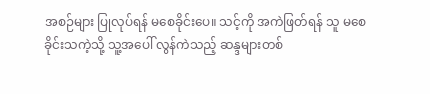အစဉ်များ ပြုလုပ်ရန် မစေခိုင်းပေ။ သင့်ကို အကဲဖြတ်ရန် သူ မစေခိုင်းသကဲ့သို့ သူ့အပေါ် လွန်ကဲသည့် ဆန္ဒများတစ်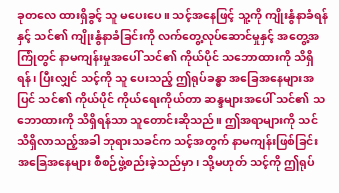ခုတလေ ထားရှိခွင့် သူ မပေးပေ။ သင့်အနေဖြင့် သူ့ကို ကျိုးနွံနာခံရန်နှင့် သင်၏ ကျိုးနွံနာခံခြင်းကို လက်တွေ့လုပ်ဆောင်မှုနှင့် အတွေ့အကြုံတွင် နာမကျန်းမှုအပေါ် သင်၏ ကိုယ်ပိုင် သဘောထားကို သိရှိရန်၊ ပြီးလျှင် သင့်ကို သူ ပေးသည့် ဤရုပ်ခန္ဓာ အခြေအနေများအပြင် သင်၏ ကိုယ်ပိုင် ကိုယ်ရေးကိုယ်တာ ဆန္ဒများအပေါ် သင်၏ သဘောထားကို သိရှိရန်သာ သူတောင်းဆိုသည်။ ဤအရာများကို သင် သိရှိလာသည့်အခါ ဘုရားသခင်က သင့်အတွက် နာမကျန်းဖြစ်ခြင်း အခြေအနေများ စီစဉ်ဖွဲ့စည်းခဲ့သည်မှာ၊ သို့မဟုတ် သင့်ကို ဤရုပ်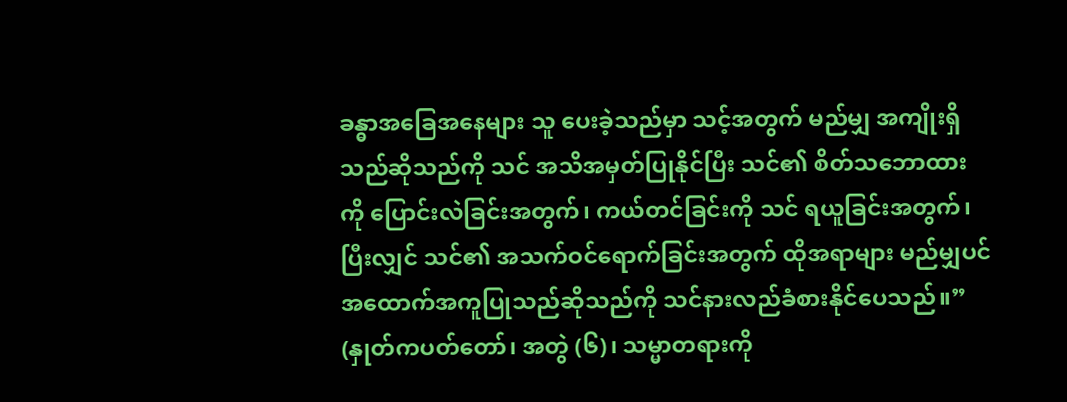ခန္ဓာအခြေအနေများ သူ ပေးခဲ့သည်မှာ သင့်အတွက် မည်မျှ အကျိုးရှိသည်ဆိုသည်ကို သင် အသိအမှတ်ပြုနိုင်ပြီး သင်၏ စိတ်သဘောထားကို ပြောင်းလဲခြင်းအတွက်၊ ကယ်တင်ခြင်းကို သင် ရယူခြင်းအတွက်၊ ပြီးလျှင် သင်၏ အသက်ဝင်ရောက်ခြင်းအတွက် ထိုအရာများ မည်မျှပင် အထောက်အကူပြုသည်ဆိုသည်ကို သင်နားလည်ခံစားနိုင်ပေသည်။” (နှုတ်ကပတ်တော်၊ အတွဲ (၆)၊ သမ္မာတရားကို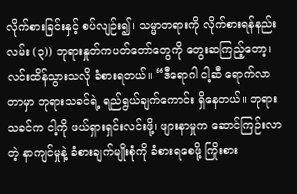လိုက်စားခြင်းနှင့် စပ်လျဉ်း၍၊ သမ္မာတရားကို လိုက်စားရန်နည်းလမ်း (၃)) ဘုရားနှုတ်ကပတ်တော်တွေကို တွေးဆကြည့်တော့၊ လင်းထိန်သွားသလို ခံစားရတယ်။ “ဒီရောဂါ ငါ့ဆီ ရောက်လာတာမှာ ဘုရားသခင်ရဲ့ ရည်ရွယ်ချက်ကောင်း ရှိနေတယ်။ ဘုရားသခင်က ငါ့ကို ဖယ်ရှားရှင်းလင်းဖို့၊ ဖျားနာမှုက ဆောင်ကြဉ်းလာတဲ့ နာကျင်မှုနဲ့ ခံစားချက်မျိုးစုံကို ခံစားရစေဖို့ ကြိုးစား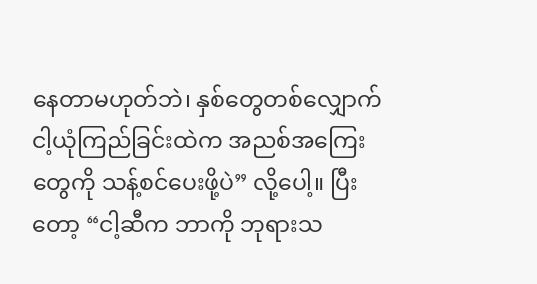နေတာမဟုတ်ဘဲ၊ နှစ်တွေတစ်လျှောက် ငါ့ယုံကြည်ခြင်းထဲက အညစ်အကြေးတွေကို သန့်စင်ပေးဖို့ပဲ” လို့ပေါ့။ ပြီးတော့ “ငါ့ဆီက ဘာကို ဘုရားသ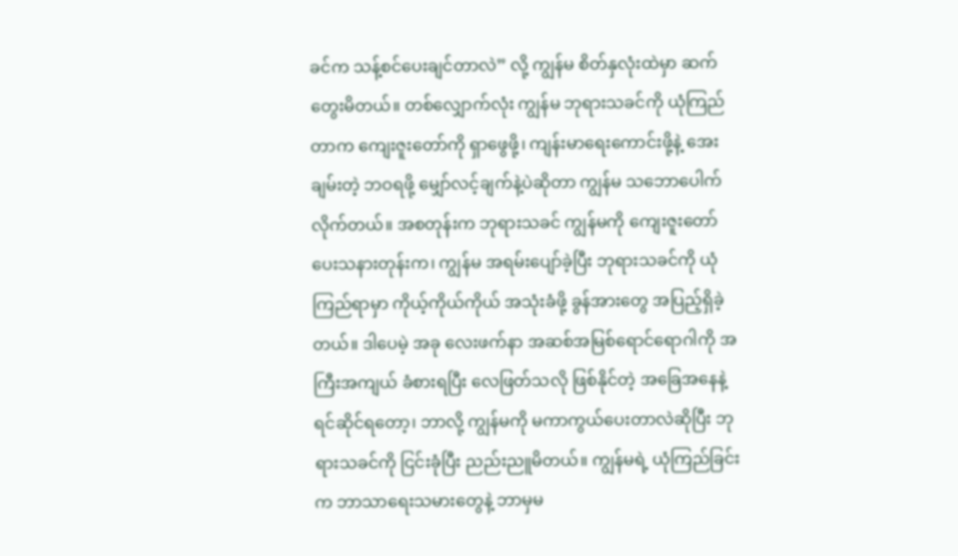ခင်က သန့်စင်ပေးချင်တာလဲ” လို့ ကျွန်မ စိတ်နှလုံးထဲမှာ ဆက်တွေးမိတယ်။ တစ်လျှောက်လုံး ကျွန်မ ဘုရားသခင်ကို ယုံကြည်တာက ကျေးဇူးတော်ကို ရှာဖွေဖို့၊ ကျန်းမာရေးကောင်းဖို့နဲ့ အေးချမ်းတဲ့ ဘဝရဖို့ မျှော်လင့်ချက်နဲ့ပဲဆိုတာ ကျွန်မ သဘောပေါက်လိုက်တယ်။ အစတုန်းက ဘုရားသခင် ကျွန်မကို ကျေးဇူးတော် ပေးသနားတုန်းက၊ ကျွန်မ အရမ်းပျော်ခဲ့ပြီး ဘုရားသခင်ကို ယုံကြည်ရာမှာ ကိုယ့်ကိုယ်ကိုယ် အသုံးခံဖို့ ခွန်အားတွေ အပြည့်ရှိခဲ့တယ်။ ဒါပေမဲ့ အခု လေးဖက်နာ အဆစ်အမြစ်ရောင်ရောဂါကို အကြီးအကျယ် ခံစားရပြီး လေဖြတ်သလို ဖြစ်နိုင်တဲ့ အခြေအနေနဲ့ ရင်ဆိုင်ရတော့၊ ဘာလို့ ကျွန်မကို မကာကွယ်ပေးတာလဲဆိုပြီး ဘုရားသခင်ကို ငြင်းခုံပြီး ညည်းညူမိတယ်။ ကျွန်မရဲ့ ယုံကြည်ခြင်းက ဘာသာရေးသမားတွေနဲ့ ဘာမှမ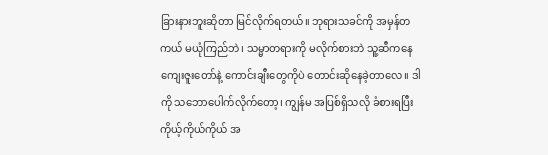ခြားနားဘူးဆိုတာ မြင်လိုက်ရတယ်။ ဘုရားသခင်ကို အမှန်တကယ် မယုံကြည်ဘဲ၊ သမ္မာတရားကို မလိုက်စားဘဲ သူ့ဆီကနေ ကျေးဇူးတော်နဲ့ ကောင်းချီးတွေကိုပဲ တောင်းဆိုနေခဲ့တာလေ။ ဒါကို သဘောပေါက်လိုက်တော့၊ ကျွန်မ အပြစ်ရှိသလို ခံစားရပြီး ကိုယ့်ကိုယ်ကိုယ် အ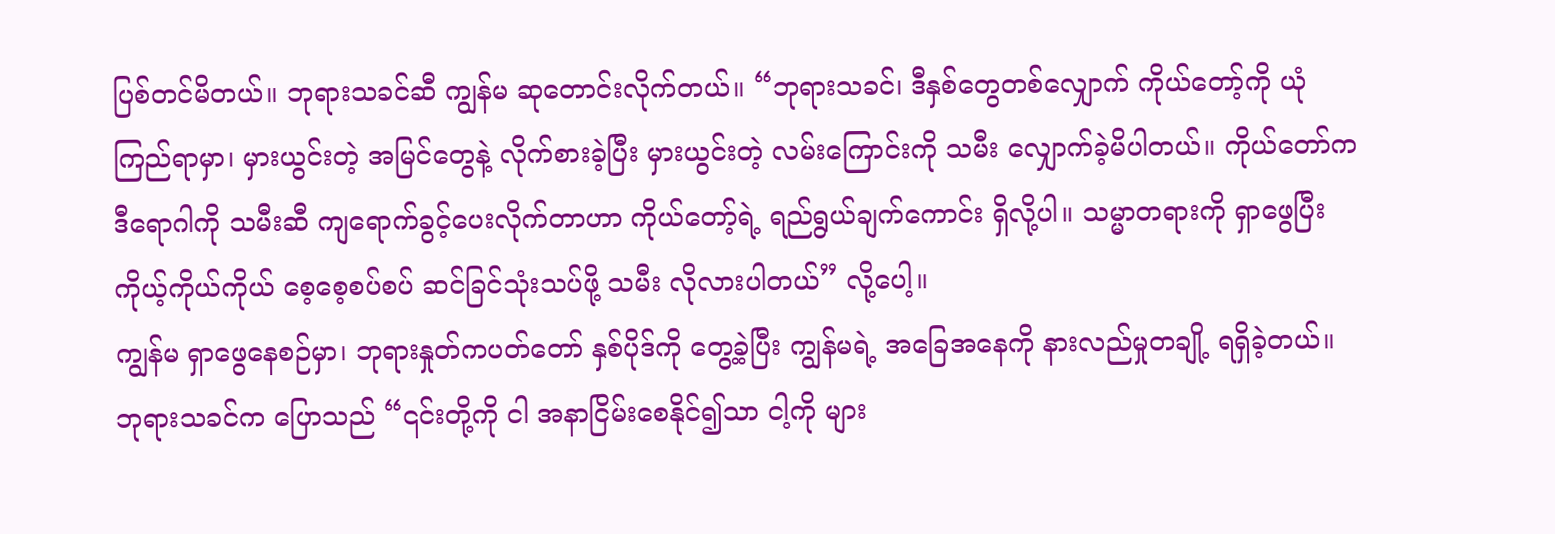ပြစ်တင်မိတယ်။ ဘုရားသခင်ဆီ ကျွန်မ ဆုတောင်းလိုက်တယ်။ “ဘုရားသခင်၊ ဒီနှစ်တွေတစ်လျှောက် ကိုယ်တော့်ကို ယုံကြည်ရာမှာ၊ မှားယွင်းတဲ့ အမြင်တွေနဲ့ လိုက်စားခဲ့ပြီး မှားယွင်းတဲ့ လမ်းကြောင်းကို သမီး လျှောက်ခဲ့မိပါတယ်။ ကိုယ်တော်က ဒီရောဂါကို သမီးဆီ ကျရောက်ခွင့်ပေးလိုက်တာဟာ ကိုယ်တော့်ရဲ့ ရည်ရွယ်ချက်ကောင်း ရှိလို့ပါ။ သမ္မာတရားကို ရှာဖွေပြီး ကိုယ့်ကိုယ်ကိုယ် စေ့စေ့စပ်စပ် ဆင်ခြင်သုံးသပ်ဖို့ သမီး လိုလားပါတယ်” လို့ပေါ့။
ကျွန်မ ရှာဖွေနေစဉ်မှာ၊ ဘုရားနှုတ်ကပတ်တော် နှစ်ပိုဒ်ကို တွေ့ခဲ့ပြီး ကျွန်မရဲ့ အခြေအနေကို နားလည်မှုတချို့ ရရှိခဲ့တယ်။ ဘုရားသခင်က ပြောသည် “၎င်းတို့ကို ငါ အနာငြိမ်းစေနိုင်၍သာ ငါ့ကို များ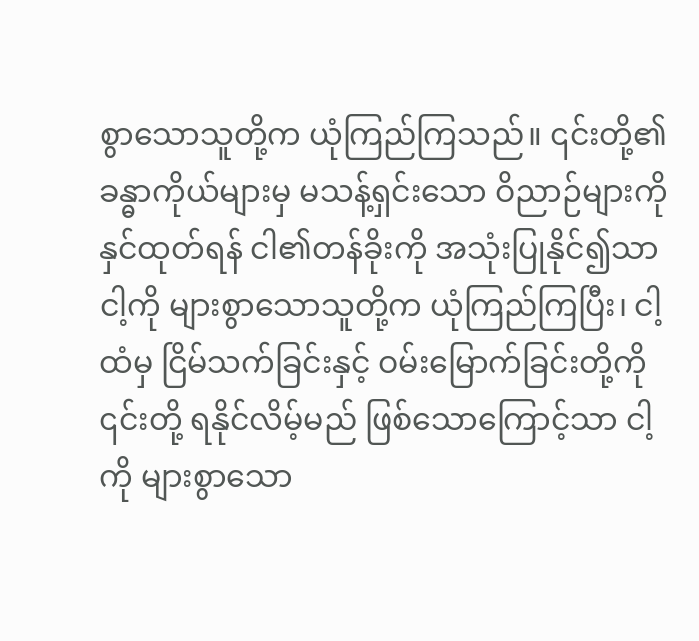စွာသောသူတို့က ယုံကြည်ကြသည်။ ၎င်းတို့၏ခန္ဓာကိုယ်များမှ မသန့်ရှင်းသော ဝိညာဉ်များကို နှင်ထုတ်ရန် ငါ၏တန်ခိုးကို အသုံးပြုနိုင်၍သာ ငါ့ကို များစွာသောသူတို့က ယုံကြည်ကြပြီး၊ ငါ့ထံမှ ငြိမ်သက်ခြင်းနှင့် ဝမ်းမြောက်ခြင်းတို့ကို ၎င်းတို့ ရနိုင်လိမ့်မည် ဖြစ်သောကြောင့်သာ ငါ့ကို များစွာသော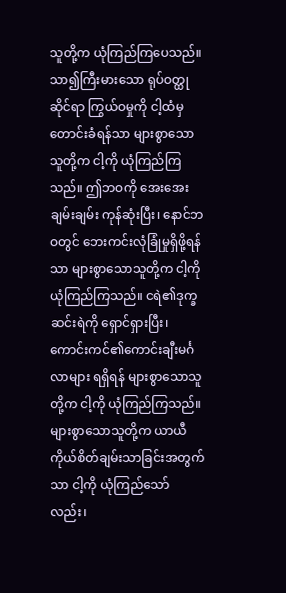သူတို့က ယုံကြည်ကြပေသည်။ သာ၍ကြီးမားသော ရုပ်ဝတ္ထုဆိုင်ရာ ကြွယ်ဝမှုကို ငါ့ထံမှ တောင်းခံရန်သာ များစွာသောသူတို့က ငါ့ကို ယုံကြည်ကြသည်။ ဤဘဝကို အေးအေးချမ်းချမ်း ကုန်ဆုံးပြီး၊ နောင်ဘဝတွင် ဘေးကင်းလုံခြုံမှုရှိဖို့ရန်သာ များစွာသောသူတို့က ငါ့ကို ယုံကြည်ကြသည်။ ငရဲ၏ဒုက္ခဆင်းရဲကို ရှောင်ရှားပြီး၊ ကောင်းကင်၏ကောင်းချီးမင်္ဂလာများ ရရှိရန် များစွာသောသူတို့က ငါ့ကို ယုံကြည်ကြသည်။ များစွာသောသူတို့က ယာယီ ကိုယ်စိတ်ချမ်းသာခြင်းအတွက်သာ ငါ့ကို ယုံကြည်သော်လည်း၊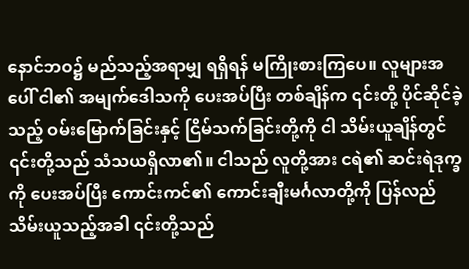နောင်ဘဝ၌ မည်သည့်အရာမျှ ရရှိရန် မကြိုးစားကြပေ။ လူများအပေါ် ငါ၏ အမျက်ဒေါသကို ပေးအပ်ပြီး တစ်ချိန်က ၎င်းတို့ ပိုင်ဆိုင်ခဲ့သည့် ဝမ်းမြောက်ခြင်းနှင့် ငြိမ်သက်ခြင်းတို့ကို ငါ သိမ်းယူချိန်တွင် ၎င်းတို့သည် သံသယရှိလာ၏။ ငါသည် လူတို့အား ငရဲ၏ ဆင်းရဲဒုက္ခကို ပေးအပ်ပြီး ကောင်းကင်၏ ကောင်းချီးမင်္ဂလာတို့ကို ပြန်လည် သိမ်းယူသည့်အခါ ၎င်းတို့သည်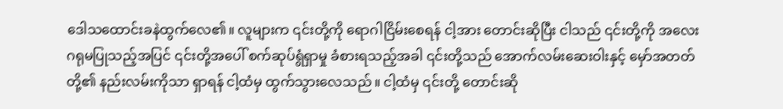ဒေါသထောင်းခနဲထွက်လေ၏။ လူများက ၎င်းတို့ကို ရောဂါငြိမ်းစေရန် ငါ့အား တောင်းဆိုပြီး ငါသည် ၎င်းတို့ကို အလေးဂရုမပြုသည့်အပြင် ၎င်းတို့အပေါ် စက်ဆုပ်ရွံရှာမှု ခံစားရသည့်အခါ ၎င်းတို့သည် အောက်လမ်းဆေးဝါးနှင့် မှော်အတတ်တို့၏ နည်းလမ်းကိုသာ ရှာရန် ငါ့ထံမှ ထွက်သွားလေသည်။ ငါ့ထံမှ ၎င်းတို့ တောင်းဆို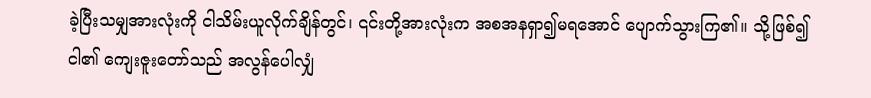ခဲ့ပြီးသမျှအားလုံးကို ငါသိမ်းယူလိုက်ချိန်တွင်၊ ၎င်းတို့အားလုံးက အစအနရှာ၍မရအောင် ပျောက်သွားကြ၏။ သို့ဖြစ်၍ ငါ၏ ကျေးဇူးတော်သည် အလွန်ပေါလျှံ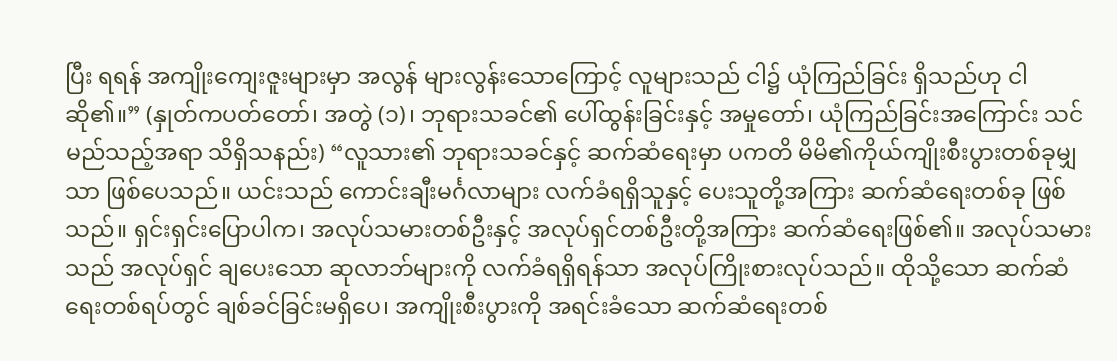ပြီး ရရန် အကျိုးကျေးဇူးများမှာ အလွန် များလွန်းသောကြောင့် လူများသည် ငါ၌ ယုံကြည်ခြင်း ရှိသည်ဟု ငါဆို၏။” (နှုတ်ကပတ်တော်၊ အတွဲ (၁)၊ ဘုရားသခင်၏ ပေါ်ထွန်းခြင်းနှင့် အမှုတော်၊ ယုံကြည်ခြင်းအကြောင်း သင် မည်သည့်အရာ သိရှိသနည်း) “လူသား၏ ဘုရားသခင်နှင့် ဆက်ဆံရေးမှာ ပကတိ မိမိ၏ကိုယ်ကျိုးစီးပွားတစ်ခုမျှသာ ဖြစ်ပေသည်။ ယင်းသည် ကောင်းချီးမင်္ဂလာများ လက်ခံရရှိသူနှင့် ပေးသူတို့အကြား ဆက်ဆံရေးတစ်ခု ဖြစ်သည်။ ရှင်းရှင်းပြောပါက၊ အလုပ်သမားတစ်ဦးနှင့် အလုပ်ရှင်တစ်ဦးတို့အကြား ဆက်ဆံရေးဖြစ်၏။ အလုပ်သမားသည် အလုပ်ရှင် ချပေးသော ဆုလာဘ်များကို လက်ခံရရှိရန်သာ အလုပ်ကြိုးစားလုပ်သည်။ ထိုသို့သော ဆက်ဆံရေးတစ်ရပ်တွင် ချစ်ခင်ခြင်းမရှိပေ၊ အကျိုးစီးပွားကို အရင်းခံသော ဆက်ဆံရေးတစ်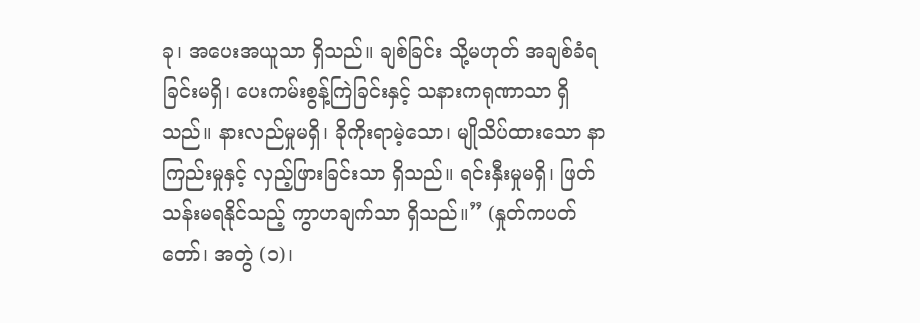ခု၊ အပေးအယူသာ ရှိသည်။ ချစ်ခြင်း သို့မဟုတ် အချစ်ခံရခြင်းမရှိ၊ ပေးကမ်းစွန့်ကြဲခြင်းနှင့် သနားကရုဏာသာ ရှိသည်။ နားလည်မှုမရှိ၊ ခိုကိုးရာမဲ့သော၊ မျိုသိပ်ထားသော နာကြည်းမှုနှင့် လှည့်ဖြားခြင်းသာ ရှိသည်။ ရင်းနှီးမှုမရှိ၊ ဖြတ်သန်းမရနိုင်သည့် ကွာဟချက်သာ ရှိသည်။” (နှုတ်ကပတ်တော်၊ အတွဲ (၁)၊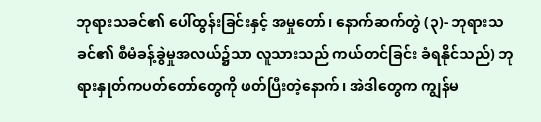ဘုရားသခင်၏ ပေါ်ထွန်းခြင်းနှင့် အမှုတော်၊ နောက်ဆက်တွဲ (၃)- ဘုရားသခင်၏ စီမံခန့်ခွဲမှုအလယ်၌သာ လူသားသည် ကယ်တင်ခြင်း ခံရနိုင်သည်) ဘုရားနှုတ်ကပတ်တော်တွေကို ဖတ်ပြီးတဲ့နောက်၊ အဲဒါတွေက ကျွန်မ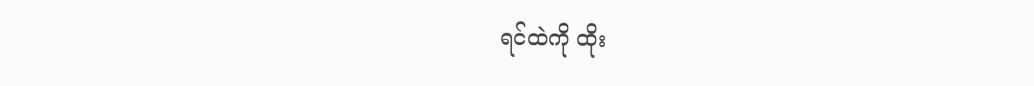ရင်ထဲကို ထိုး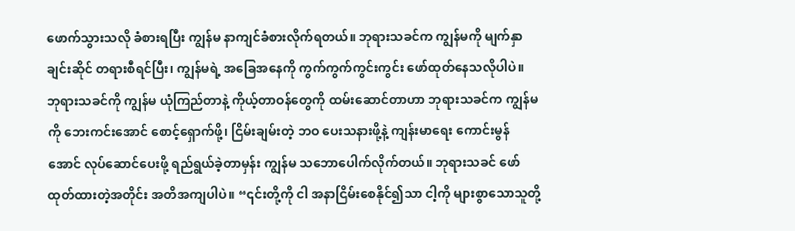ဖောက်သွားသလို ခံစားရပြီး ကျွန်မ နာကျင်ခံစားလိုက်ရတယ်။ ဘုရားသခင်က ကျွန်မကို မျက်နှာချင်းဆိုင် တရားစီရင်ပြီး၊ ကျွန်မရဲ့ အခြေအနေကို ကွက်ကွက်ကွင်းကွင်း ဖော်ထုတ်နေသလိုပါပဲ။ ဘုရားသခင်ကို ကျွန်မ ယုံကြည်တာနဲ့ ကိုယ့်တာဝန်တွေကို ထမ်းဆောင်တာဟာ ဘုရားသခင်က ကျွန်မကို ဘေးကင်းအောင် စောင့်ရှောက်ဖို့၊ ငြိမ်းချမ်းတဲ့ ဘဝ ပေးသနားဖို့နဲ့ ကျန်းမာရေး ကောင်းမွန်အောင် လုပ်ဆောင်ပေးဖို့ ရည်ရွယ်ခဲ့တာမှန်း ကျွန်မ သဘောပေါက်လိုက်တယ်။ ဘုရားသခင် ဖော်ထုတ်ထားတဲ့အတိုင်း အတိအကျပါပဲ။ “၎င်းတို့ကို ငါ အနာငြိမ်းစေနိုင်၍သာ ငါ့ကို များစွာသောသူတို့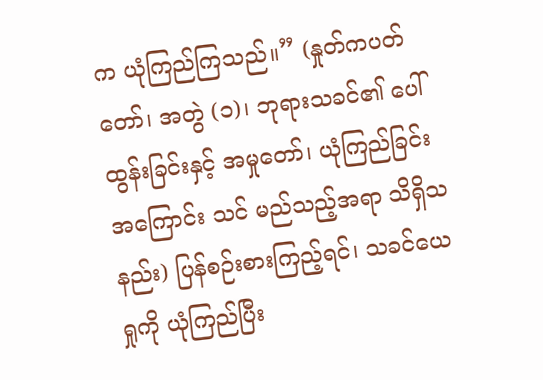က ယုံကြည်ကြသည်။” (နှုတ်ကပတ်တော်၊ အတွဲ (၁)၊ ဘုရားသခင်၏ ပေါ်ထွန်းခြင်းနှင့် အမှုတော်၊ ယုံကြည်ခြင်းအကြောင်း သင် မည်သည့်အရာ သိရှိသနည်း) ပြန်စဉ်းစားကြည့်ရင်၊ သခင်ယေရှုကို ယုံကြည်ပြီး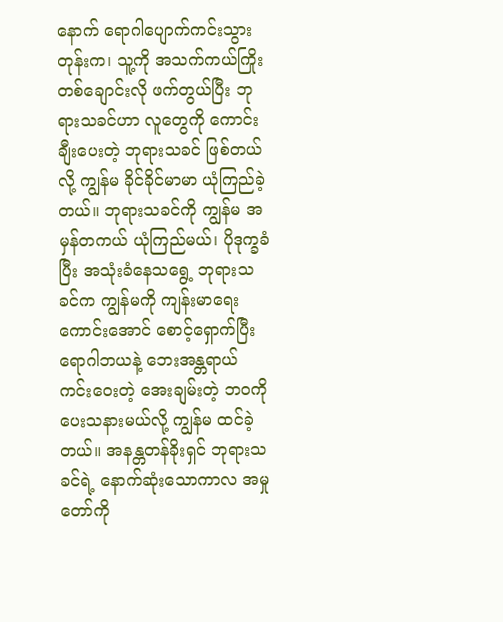နောက် ရောဂါပျောက်ကင်းသွားတုန်းက၊ သူ့ကို အသက်ကယ်ကြိုးတစ်ချောင်းလို ဖက်တွယ်ပြီး ဘုရားသခင်ဟာ လူတွေကို ကောင်းချီးပေးတဲ့ ဘုရားသခင် ဖြစ်တယ်လို့ ကျွန်မ ခိုင်ခိုင်မာမာ ယုံကြည်ခဲ့တယ်။ ဘုရားသခင်ကို ကျွန်မ အမှန်တကယ် ယုံကြည်မယ်၊ ပိုဒုက္ခခံပြီး အသုံးခံနေသရွေ့ ဘုရားသခင်က ကျွန်မကို ကျန်းမာရေးကောင်းအောင် စောင့်ရှောက်ပြီး ရောဂါဘယနဲ့ ဘေးအန္တရာယ် ကင်းဝေးတဲ့ အေးချမ်းတဲ့ ဘဝကို ပေးသနားမယ်လို့ ကျွန်မ ထင်ခဲ့တယ်။ အနန္တတန်ခိုးရှင် ဘုရားသခင်ရဲ့ နောက်ဆုံးသောကာလ အမှုတော်ကို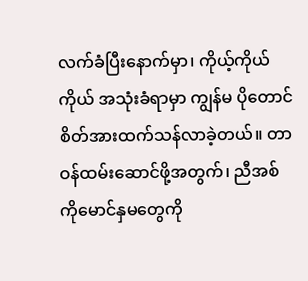လက်ခံပြီးနောက်မှာ၊ ကိုယ့်ကိုယ်ကိုယ် အသုံးခံရာမှာ ကျွန်မ ပိုတောင် စိတ်အားထက်သန်လာခဲ့တယ်။ တာဝန်ထမ်းဆောင်ဖို့အတွက်၊ ညီအစ်ကိုမောင်နှမတွေကို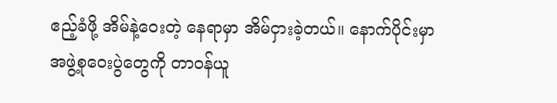ဧည့်ခံဖို့ အိမ်နဲ့ဝေးတဲ့ နေရာမှာ အိမ်ငှားခဲ့တယ်။ နောက်ပိုင်းမှာ အဖွဲ့စုဝေးပွဲတွေကို တာဝန်ယူ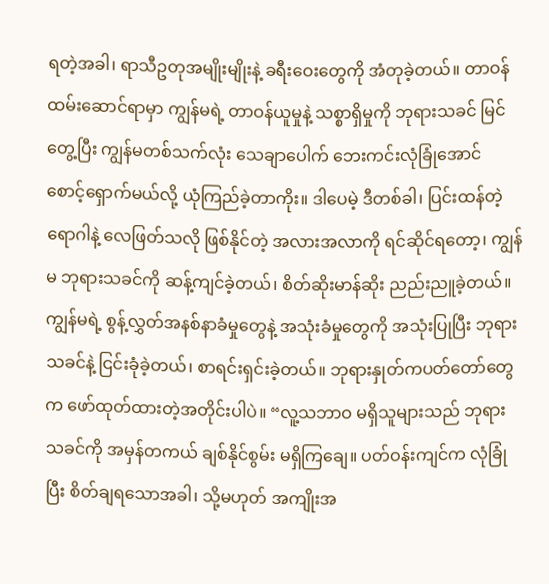ရတဲ့အခါ၊ ရာသီဥတုအမျိုးမျိုးနဲ့ ခရီးဝေးတွေကို အံတုခဲ့တယ်။ တာဝန်ထမ်းဆောင်ရာမှာ ကျွန်မရဲ့ တာဝန်ယူမှုနဲ့ သစ္စာရှိမှုကို ဘုရားသခင် မြင်တွေ့ပြီး ကျွန်မတစ်သက်လုံး သေချာပေါက် ဘေးကင်းလုံခြုံအောင် စောင့်ရှောက်မယ်လို့ ယုံကြည်ခဲ့တာကိုး။ ဒါပေမဲ့ ဒီတစ်ခါ၊ ပြင်းထန်တဲ့ ရောဂါနဲ့ လေဖြတ်သလို ဖြစ်နိုင်တဲ့ အလားအလာကို ရင်ဆိုင်ရတော့၊ ကျွန်မ ဘုရားသခင်ကို ဆန့်ကျင်ခဲ့တယ်၊ စိတ်ဆိုးမာန်ဆိုး ညည်းညူခဲ့တယ်။ ကျွန်မရဲ့ စွန့်လွှတ်အနစ်နာခံမှုတွေနဲ့ အသုံးခံမှုတွေကို အသုံးပြုပြီး ဘုရားသခင်နဲ့ ငြင်းခုံခဲ့တယ်၊ စာရင်းရှင်းခဲ့တယ်။ ဘုရားနှုတ်ကပတ်တော်တွေက ဖော်ထုတ်ထားတဲ့အတိုင်းပါပဲ။ “လူ့သဘာဝ မရှိသူများသည် ဘုရားသခင်ကို အမှန်တကယ် ချစ်နိုင်စွမ်း မရှိကြချေ။ ပတ်ဝန်းကျင်က လုံခြုံပြီး စိတ်ချရသောအခါ၊ သို့မဟုတ် အကျိုးအ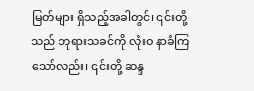မြတ်များ ရှိသည့်အခါတွင်၊ ၎င်းတို့သည် ဘုရားသခင်ကို လုံးဝ နာခံကြသော်လည်း၊ ၎င်းတို့ ဆန္ဒ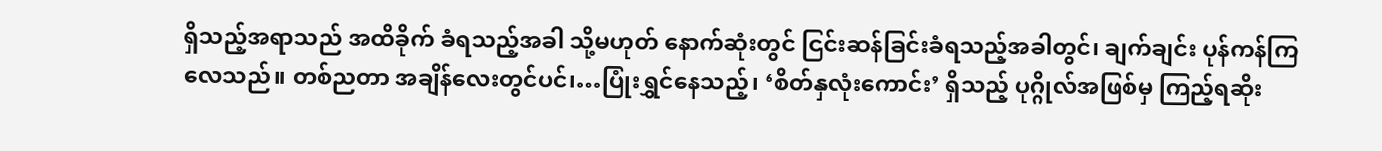ရှိသည့်အရာသည် အထိခိုက် ခံရသည့်အခါ သို့မဟုတ် နောက်ဆုံးတွင် ငြင်းဆန်ခြင်းခံရသည့်အခါတွင်၊ ချက်ချင်း ပုန်ကန်ကြလေသည်။ တစ်ညတာ အချိန်လေးတွင်ပင်၊…ပြုံးရွှင်နေသည့်၊ ‘စိတ်နှလုံးကောင်း’ ရှိသည့် ပုဂ္ဂိုလ်အဖြစ်မှ ကြည့်ရဆိုး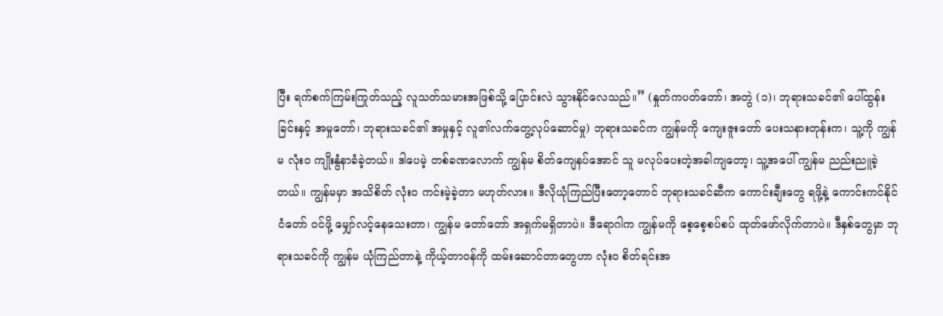ပြီး ရက်စက်ကြမ်းကြုတ်သည့် လူသတ်သမားအဖြစ်သို့ ပြောင်းလဲ သွားနိုင်လေသည်။” (နှုတ်ကပတ်တော်၊ အတွဲ (၁)၊ ဘုရားသခင်၏ ပေါ်ထွန်းခြင်းနှင့် အမှုတော်၊ ဘုရားသခင်၏ အမှုနှင့် လူ၏လက်တွေ့လုပ်ဆောင်မှု) ဘုရားသခင်က ကျွန်မကို ကျေးဇူးတော် ပေးသနားတုန်းက၊ သူ့ကို ကျွန်မ လုံးဝ ကျိုးနွံနာခံခဲ့တယ်။ ဒါပေမဲ့ တစ်ခဏလောက် ကျွန်မ စိတ်ကျေနပ်အောင် သူ မလုပ်ပေးတဲ့အခါကျတော့၊ သူ့အပေါ် ကျွန်မ ညည်းညူခဲ့တယ်။ ကျွန်မမှာ အသိစိတ် လုံးဝ ကင်းမဲ့ခဲ့တာ မဟုတ်လား။ ဒီလိုယုံကြည်ပြီးတော့တောင် ဘုရားသခင်ဆီက ကောင်းချီးတွေ ရဖို့နဲ့ ကောင်းကင်နိုင်ငံတော် ဝင်ဖို့ မျှော်လင့်နေသေးတာ၊ ကျွန်မ တော်တော် အရှက်မရှိတာပဲ။ ဒီရောဂါက ကျွန်မကို စေ့စေ့စပ်စပ် ထုတ်ဖော်လိုက်တာပဲ။ ဒီနှစ်တွေမှာ ဘုရားသခင်ကို ကျွန်မ ယုံကြည်တာနဲ့ ကိုယ့်တာဝန်ကို ထမ်းဆောင်တာတွေဟာ လုံးဝ စိတ်ရင်းအ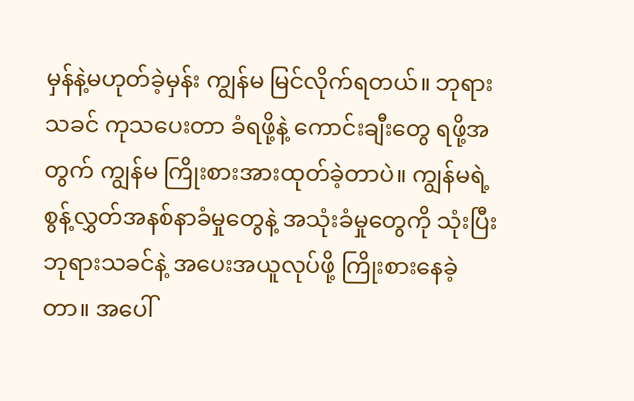မှန်နဲ့မဟုတ်ခဲ့မှန်း ကျွန်မ မြင်လိုက်ရတယ်။ ဘုရားသခင် ကုသပေးတာ ခံရဖို့နဲ့ ကောင်းချီးတွေ ရဖို့အတွက် ကျွန်မ ကြိုးစားအားထုတ်ခဲ့တာပဲ။ ကျွန်မရဲ့ စွန့်လွှတ်အနစ်နာခံမှုတွေနဲ့ အသုံးခံမှုတွေကို သုံးပြီး ဘုရားသခင်နဲ့ အပေးအယူလုပ်ဖို့ ကြိုးစားနေခဲ့တာ။ အပေါ်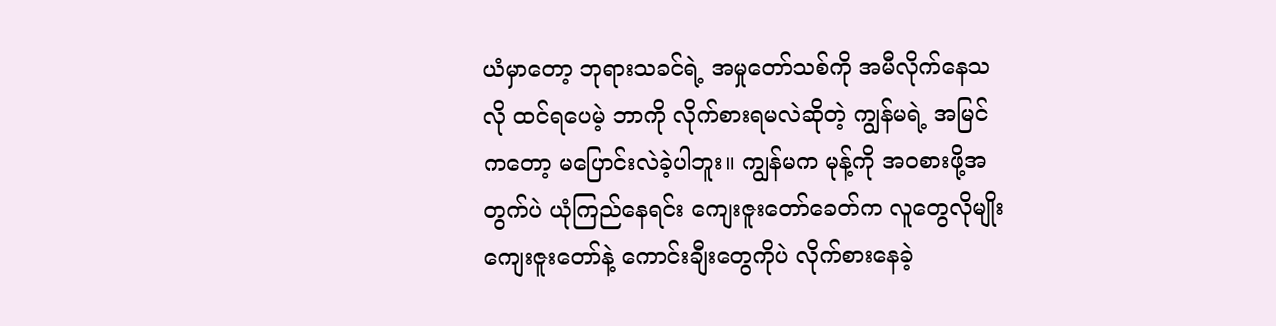ယံမှာတော့ ဘုရားသခင်ရဲ့ အမှုတော်သစ်ကို အမီလိုက်နေသလို ထင်ရပေမဲ့ ဘာကို လိုက်စားရမလဲဆိုတဲ့ ကျွန်မရဲ့ အမြင်ကတော့ မပြောင်းလဲခဲ့ပါဘူး။ ကျွန်မက မုန့်ကို အဝစားဖို့အတွက်ပဲ ယုံကြည်နေရင်း ကျေးဇူးတော်ခေတ်က လူတွေလိုမျိုး ကျေးဇူးတော်နဲ့ ကောင်းချီးတွေကိုပဲ လိုက်စားနေခဲ့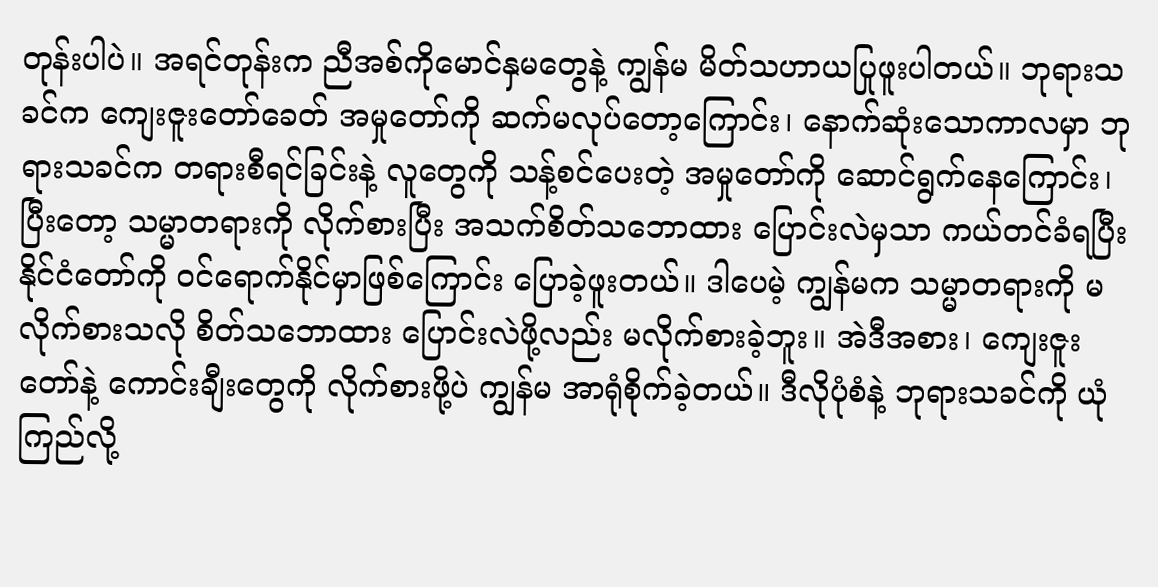တုန်းပါပဲ။ အရင်တုန်းက ညီအစ်ကိုမောင်နှမတွေနဲ့ ကျွန်မ မိတ်သဟာယပြုဖူးပါတယ်။ ဘုရားသခင်က ကျေးဇူးတော်ခေတ် အမှုတော်ကို ဆက်မလုပ်တော့ကြောင်း၊ နောက်ဆုံးသောကာလမှာ ဘုရားသခင်က တရားစီရင်ခြင်းနဲ့ လူတွေကို သန့်စင်ပေးတဲ့ အမှုတော်ကို ဆောင်ရွက်နေကြောင်း၊ ပြီးတော့ သမ္မာတရားကို လိုက်စားပြီး အသက်စိတ်သဘောထား ပြောင်းလဲမှသာ ကယ်တင်ခံရပြီး နိုင်ငံတော်ကို ဝင်ရောက်နိုင်မှာဖြစ်ကြောင်း ပြောခဲ့ဖူးတယ်။ ဒါပေမဲ့ ကျွန်မက သမ္မာတရားကို မလိုက်စားသလို စိတ်သဘောထား ပြောင်းလဲဖို့လည်း မလိုက်စားခဲ့ဘူး။ အဲဒီအစား၊ ကျေးဇူးတော်နဲ့ ကောင်းချီးတွေကို လိုက်စားဖို့ပဲ ကျွန်မ အာရုံစိုက်ခဲ့တယ်။ ဒီလိုပုံစံနဲ့ ဘုရားသခင်ကို ယုံကြည်လို့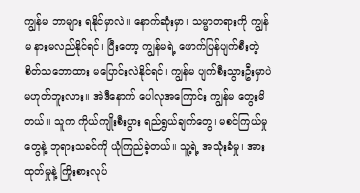ကျွန်မ ဘာများ ရနိုင်မှာလဲ။ နောက်ဆုံးမှာ၊ သမ္မာတရားကို ကျွန်မ နားမလည်နိုင်ရင်၊ ပြီးတော့ ကျွန်မရဲ့ ဖောက်ပြန်ပျက်စီးတဲ့ စိတ်သဘောထား မပြောင်းလဲနိုင်ရင်၊ ကျွန်မ ပျက်စီးသွားဦးမှာပဲမဟုတ်ဘူးလား။ အဲဒီနောက် ပေါလုအကြောင်း ကျွန်မ တွေးမိတယ်။ သူက ကိုယ်ကျိုးစီးပွား ရည်ရွယ်ချက်တွေ၊ မစင်ကြယ်မှုတွေနဲ့ ဘုရားသခင်ကို ယုံကြည်ခဲ့တယ်။ သူ့ရဲ့ အသုံးခံမှု၊ အားထုတ်မှုနဲ့ ကြိုးစားလုပ်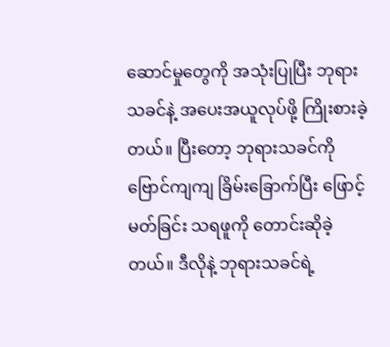ဆောင်မှုတွေကို အသုံးပြုပြီး ဘုရားသခင်နဲ့ အပေးအယူလုပ်ဖို့ ကြိုးစားခဲ့တယ်။ ပြီးတော့ ဘုရားသခင်ကို ဗြောင်ကျကျ ခြိမ်းခြောက်ပြီး ဖြောင့်မတ်ခြင်း သရဖူကို တောင်းဆိုခဲ့တယ်။ ဒီလိုနဲ့ ဘုရားသခင်ရဲ့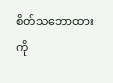စိတ်သဘောထားကို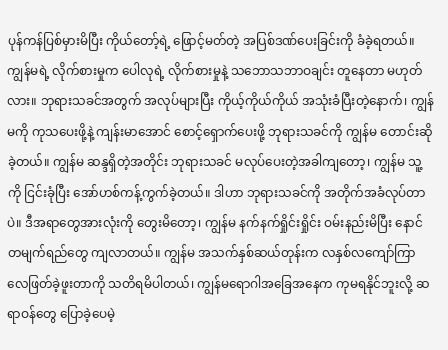ပုန်ကန်ပြစ်မှားမိပြီး ကိုယ်တော့်ရဲ့ ဖြောင့်မတ်တဲ့ အပြစ်ဒဏ်ပေးခြင်းကို ခံခဲ့ရတယ်။ ကျွန်မရဲ့ လိုက်စားမှုက ပေါလုရဲ့ လိုက်စားမှုနဲ့ သဘောသဘာဝချင်း တူနေတာ မဟုတ်လား။ ဘုရားသခင်အတွက် အလုပ်များပြီး ကိုယ့်ကိုယ်ကိုယ် အသုံးခံပြီးတဲ့နောက်၊ ကျွန်မကို ကုသပေးဖို့နဲ့ ကျန်းမာအောင် စောင့်ရှောက်ပေးဖို့ ဘုရားသခင်ကို ကျွန်မ တောင်းဆိုခဲ့တယ်။ ကျွန်မ ဆန္ဒရှိတဲ့အတိုင်း ဘုရားသခင် မလုပ်ပေးတဲ့အခါကျတော့၊ ကျွန်မ သူ့ကို ငြင်းခုံပြီး အော်ဟစ်ကန့်ကွက်ခဲ့တယ်။ ဒါဟာ ဘုရားသခင်ကို အတိုက်အခံလုပ်တာပဲ။ ဒီအရာတွေအားလုံးကို တွေးမိတော့၊ ကျွန်မ နက်နက်ရှိုင်းရှိုင်း ဝမ်းနည်းမိပြီး နောင်တမျက်ရည်တွေ ကျလာတယ်။ ကျွန်မ အသက်နှစ်ဆယ်တုန်းက လနှစ်လကျော်ကြာ လေဖြတ်ခဲ့ဖူးတာကို သတိရမိပါတယ်၊ ကျွန်မရောဂါအခြေအနေက ကုမရနိုင်ဘူးလို့ ဆရာဝန်တွေ ပြောခဲ့ပေမဲ့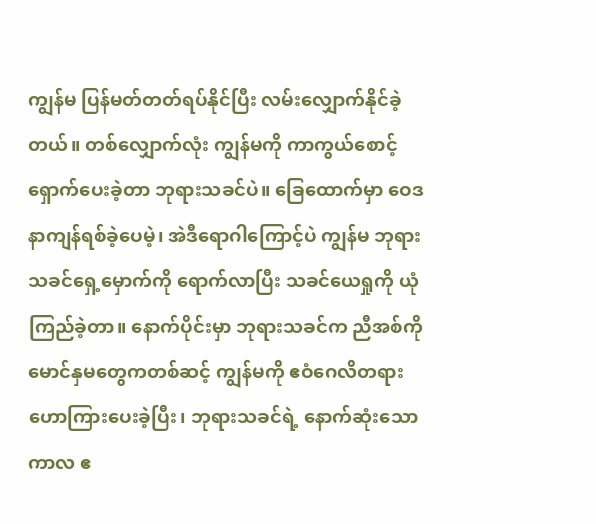ကျွန်မ ပြန်မတ်တတ်ရပ်နိုင်ပြီး လမ်းလျှောက်နိုင်ခဲ့တယ်။ တစ်လျှောက်လုံး ကျွန်မကို ကာကွယ်စောင့်ရှောက်ပေးခဲ့တာ ဘုရားသခင်ပဲ။ ခြေထောက်မှာ ဝေဒနာကျန်ရစ်ခဲ့ပေမဲ့၊ အဲဒီရောဂါကြောင့်ပဲ ကျွန်မ ဘုရားသခင်ရှေ့မှောက်ကို ရောက်လာပြီး သခင်ယေရှုကို ယုံကြည်ခဲ့တာ။ နောက်ပိုင်းမှာ ဘုရားသခင်က ညီအစ်ကိုမောင်နှမတွေကတစ်ဆင့် ကျွန်မကို ဧဝံဂေလိတရား ဟောကြားပေးခဲ့ပြီး၊ ဘုရားသခင်ရဲ့ နောက်ဆုံးသောကာလ ဧ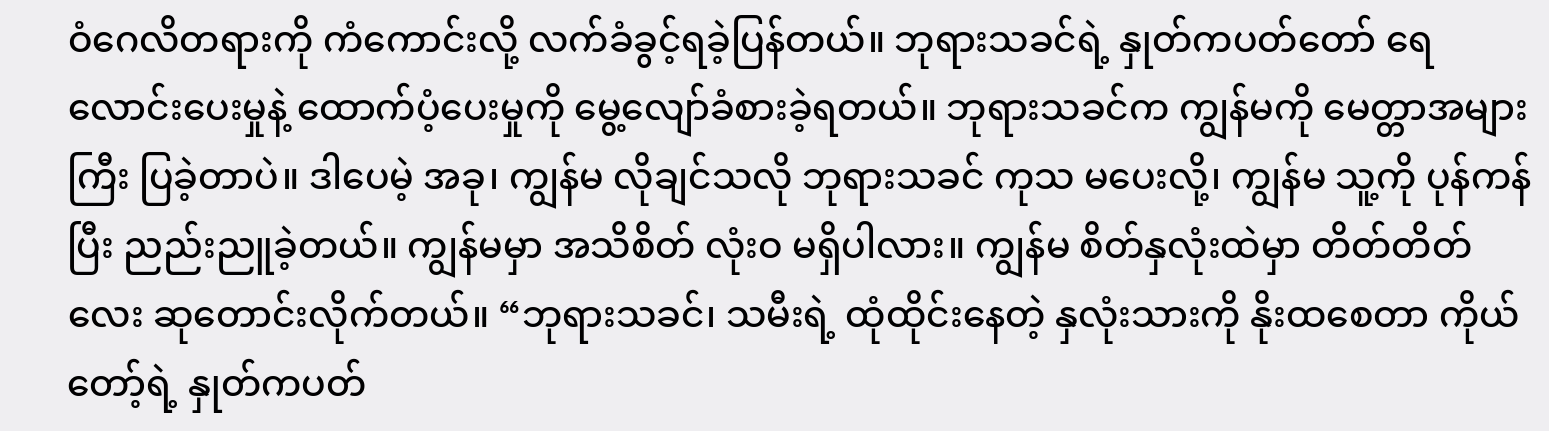ဝံဂေလိတရားကို ကံကောင်းလို့ လက်ခံခွင့်ရခဲ့ပြန်တယ်။ ဘုရားသခင်ရဲ့ နှုတ်ကပတ်တော် ရေလောင်းပေးမှုနဲ့ ထောက်ပံ့ပေးမှုကို မွေ့လျော်ခံစားခဲ့ရတယ်။ ဘုရားသခင်က ကျွန်မကို မေတ္တာအများကြီး ပြခဲ့တာပဲ။ ဒါပေမဲ့ အခု၊ ကျွန်မ လိုချင်သလို ဘုရားသခင် ကုသ မပေးလို့၊ ကျွန်မ သူ့ကို ပုန်ကန်ပြီး ညည်းညူခဲ့တယ်။ ကျွန်မမှာ အသိစိတ် လုံးဝ မရှိပါလား။ ကျွန်မ စိတ်နှလုံးထဲမှာ တိတ်တိတ်လေး ဆုတောင်းလိုက်တယ်။ “ဘုရားသခင်၊ သမီးရဲ့ ထုံထိုင်းနေတဲ့ နှလုံးသားကို နိုးထစေတာ ကိုယ်တော့်ရဲ့ နှုတ်ကပတ်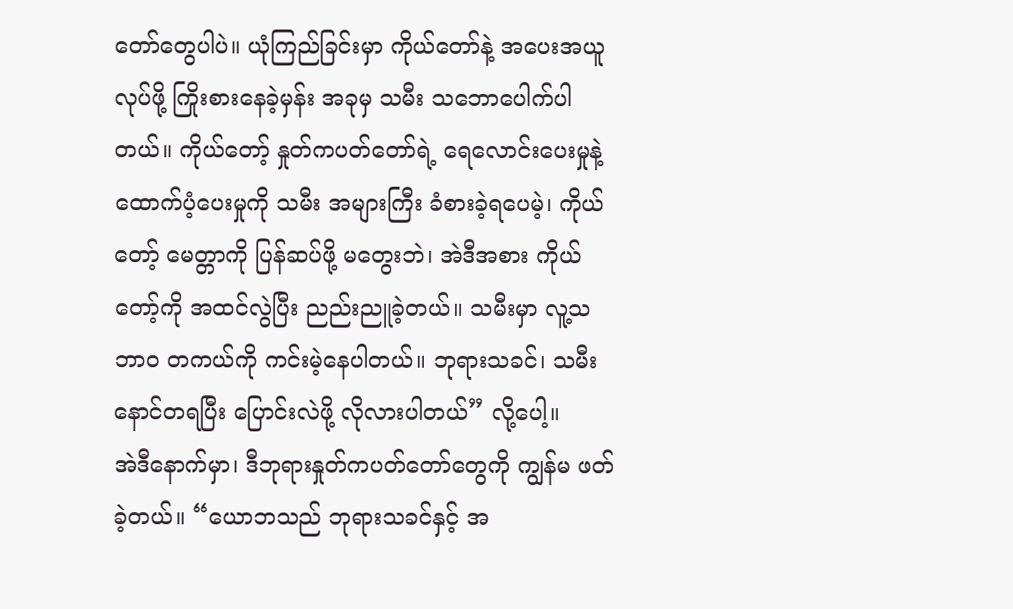တော်တွေပါပဲ။ ယုံကြည်ခြင်းမှာ ကိုယ်တော်နဲ့ အပေးအယူလုပ်ဖို့ ကြိုးစားနေခဲ့မှန်း အခုမှ သမီး သဘောပေါက်ပါတယ်။ ကိုယ်တော့် နှုတ်ကပတ်တော်ရဲ့ ရေလောင်းပေးမှုနဲ့ ထောက်ပံ့ပေးမှုကို သမီး အများကြီး ခံစားခဲ့ရပေမဲ့၊ ကိုယ်တော့် မေတ္တာကို ပြန်ဆပ်ဖို့ မတွေးဘဲ၊ အဲဒီအစား ကိုယ်တော့်ကို အထင်လွဲပြီး ညည်းညူခဲ့တယ်။ သမီးမှာ လူ့သဘာဝ တကယ်ကို ကင်းမဲ့နေပါတယ်။ ဘုရားသခင်၊ သမီး နောင်တရပြီး ပြောင်းလဲဖို့ လိုလားပါတယ်” လို့ပေါ့။
အဲဒီနောက်မှာ၊ ဒီဘုရားနှုတ်ကပတ်တော်တွေကို ကျွန်မ ဖတ်ခဲ့တယ်။ “ယောဘသည် ဘုရားသခင်နှင့် အ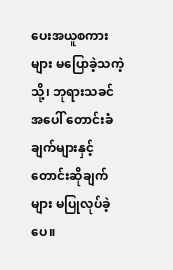ပေးအယူစကားများ မပြောခဲ့သကဲ့သို့၊ ဘုရားသခင်အပေါ် တောင်းခံချက်များနှင့် တောင်းဆိုချက်များ မပြုလုပ်ခဲ့ပေ။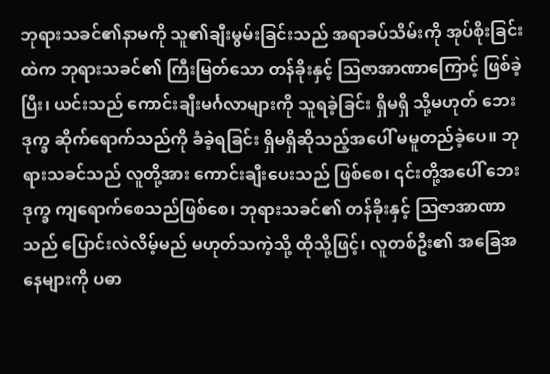ဘုရားသခင်၏နာမကို သူ၏ချီးမွမ်းခြင်းသည် အရာခပ်သိမ်းကို အုပ်စိုးခြင်းထဲက ဘုရားသခင်၏ ကြီးမြတ်သော တန်ခိုးနှင့် ဩဇာအာဏာကြောင့် ဖြစ်ခဲ့ပြီး၊ ယင်းသည် ကောင်းချီးမင်္ဂလာများကို သူရခဲ့ခြင်း ရှိမရှိ သို့မဟုတ် ဘေးဒုက္ခ ဆိုက်ရောက်သည်ကို ခံခဲ့ရခြင်း ရှိမရှိဆိုသည့်အပေါ် မမူတည်ခဲ့ပေ။ ဘုရားသခင်သည် လူတို့အား ကောင်းချီးပေးသည် ဖြစ်စေ၊ ၎င်းတို့အပေါ် ဘေးဒုက္ခ ကျရောက်စေသည်ဖြစ်စေ၊ ဘုရားသခင်၏ တန်ခိုးနှင့် ဩဇာအာဏာသည် ပြောင်းလဲလိမ့်မည် မဟုတ်သကဲ့သို့ ထိုသို့ဖြင့်၊ လူတစ်ဦး၏ အခြေအနေများကို ပဓာ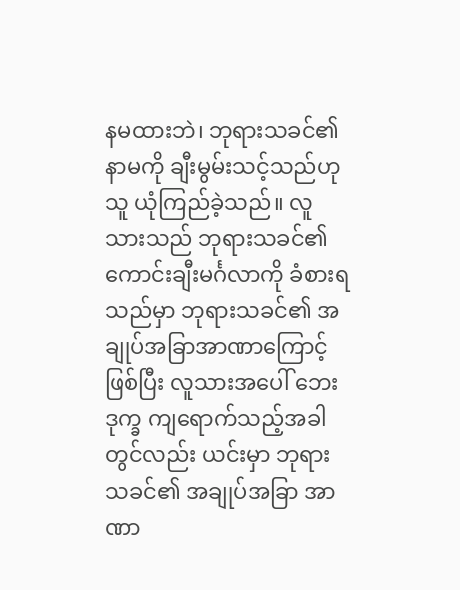နမထားဘဲ၊ ဘုရားသခင်၏ နာမကို ချီးမွမ်းသင့်သည်ဟု သူ ယုံကြည်ခဲ့သည်။ လူသားသည် ဘုရားသခင်၏ ကောင်းချီးမင်္ဂလာကို ခံစားရသည်မှာ ဘုရားသခင်၏ အချုပ်အခြာအာဏာကြောင့် ဖြစ်ပြီး လူသားအပေါ် ဘေးဒုက္ခ ကျရောက်သည့်အခါတွင်လည်း ယင်းမှာ ဘုရားသခင်၏ အချုပ်အခြာ အာဏာ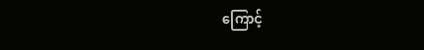ကြောင့်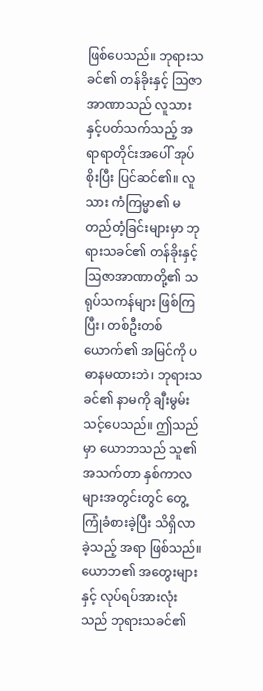ဖြစ်ပေသည်။ ဘုရားသခင်၏ တန်ခိုးနှင့် ဩဇာအာဏာသည် လူသားနှင့်ပတ်သက်သည့် အရာရာတိုင်းအပေါ် အုပ်စိုးပြီး ပြင်ဆင်၏။ လူသား ကံကြမ္မာ၏ မတည်တံ့ခြင်းများမှာ ဘုရားသခင်၏ တန်ခိုးနှင့် ဩဇာအာဏာတို့၏ သရုပ်သကန်များ ဖြစ်ကြပြီး၊ တစ်ဦးတစ်ယောက်၏ အမြင်ကို ပဓာနမထားဘဲ၊ ဘုရားသခင်၏ နာမကို ချီးမွမ်းသင့်ပေသည်။ ဤသည်မှာ ယောဘသည် သူ၏ အသက်တာ နှစ်ကာလများအတွင်းတွင် တွေ့ကြုံခံစားခဲ့ပြီး သိရှိလာခဲ့သည့် အရာ ဖြစ်သည်။ ယောဘ၏ အတွေးများနှင့် လုပ်ရပ်အားလုံးသည် ဘုရားသခင်၏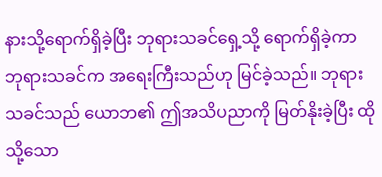နားသို့ရောက်ရှိခဲ့ပြီး ဘုရားသခင်ရှေ့သို့ ရောက်ရှိခဲ့ကာ ဘုရားသခင်က အရေးကြီးသည်ဟု မြင်ခဲ့သည်။ ဘုရားသခင်သည် ယောဘ၏ ဤအသိပညာကို မြတ်နိုးခဲ့ပြီး ထိုသို့သော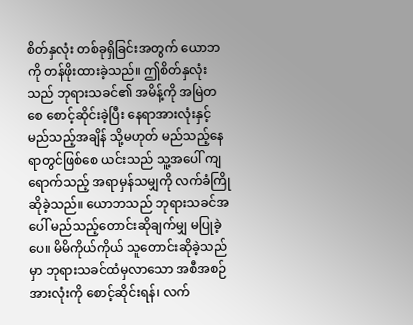စိတ်နှလုံး တစ်ခုရှိခြင်းအတွက် ယောဘကို တန်ဖိုးထားခဲ့သည်။ ဤစိတ်နှလုံးသည် ဘုရားသခင်၏ အမိန့်ကို အမြဲတစေ စောင့်ဆိုင်းခဲ့ပြီး နေရာအားလုံးနှင့် မည်သည့်အချိန် သို့မဟုတ် မည်သည့်နေရာတွင်ဖြစ်စေ ယင်းသည် သူ့အပေါ် ကျရောက်သည့် အရာမှန်သမျှကို လက်ခံကြိုဆိုခဲ့သည်။ ယောဘသည် ဘုရားသခင်အပေါ် မည်သည့်တောင်းဆိုချက်မျှ မပြုခဲ့ပေ။ မိမိကိုယ်ကိုယ် သူတောင်းဆိုခဲ့သည်မှာ ဘုရားသခင်ထံမှလာသော အစီအစဉ်အားလုံးကို စောင့်ဆိုင်းရန်၊ လက်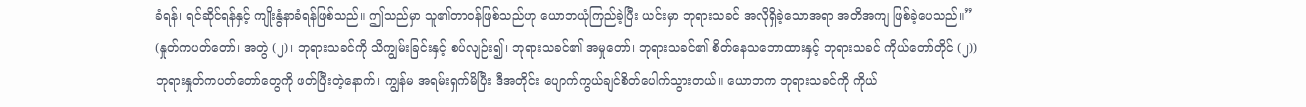ခံရန်၊ ရင်ဆိုင်ရန်နှင့် ကျိုးနွံနာခံရန်ဖြစ်သည်။ ဤသည်မှာ သူ၏တာဝန်ဖြစ်သည်ဟု ယောဘယုံကြည်ခဲ့ပြီး ယင်းမှာ ဘုရားသခင် အလိုရှိခဲ့သောအရာ အတိအကျ ဖြစ်ခဲ့ပေသည်။” (နှုတ်ကပတ်တော်၊ အတွဲ (၂)၊ ဘုရားသခင်ကို သိကျွမ်းခြင်းနှင့် စပ်လျဉ်း၍၊ ဘုရားသခင်၏ အမှုတော်၊ ဘုရားသခင်၏ စိတ်နေသဘောထားနှင့် ဘုရားသခင် ကိုယ်တော်တိုင် (၂)) ဘုရားနှုတ်ကပတ်တော်တွေကို ဖတ်ပြီးတဲ့နောက်၊ ကျွန်မ အရမ်းရှက်မိပြီး ဒီအတိုင်း ပျောက်ကွယ်ချင်စိတ်ပေါက်သွားတယ်။ ယောဘက ဘုရားသခင်ကို ကိုယ်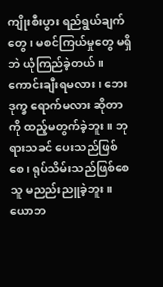ကျိုးစီးပွား ရည်ရွယ်ချက်တွေ၊ မစင်ကြယ်မှုတွေ မရှိဘဲ ယုံကြည်ခဲ့တယ်။ ကောင်းချီးရမလား၊ ဘေးဒုက္ခ ရောက်မလား ဆိုတာကို ထည့်မတွက်ခဲ့ဘူး။ ဘုရားသခင် ပေးသည်ဖြစ်စေ၊ ရုပ်သိမ်းသည်ဖြစ်စေ သူ မညည်းညူခဲ့ဘူး။ ယောဘ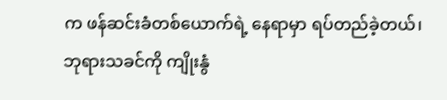က ဖန်ဆင်းခံတစ်ယောက်ရဲ့ နေရာမှာ ရပ်တည်ခဲ့တယ်၊ ဘုရားသခင်ကို ကျိုးနွံ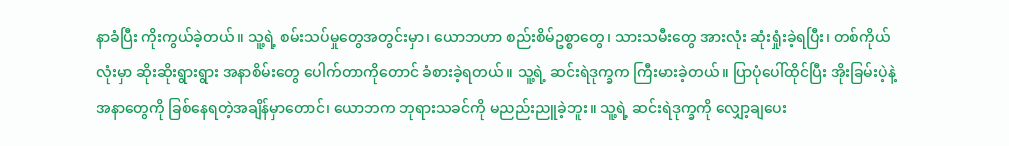နာခံပြီး ကိုးကွယ်ခဲ့တယ်။ သူ့ရဲ့ စမ်းသပ်မှုတွေအတွင်းမှာ၊ ယောဘဟာ စည်းစိမ်ဥစ္စာတွေ၊ သားသမီးတွေ အားလုံး ဆုံးရှုံးခဲ့ရပြီး၊ တစ်ကိုယ်လုံးမှာ ဆိုးဆိုးရွားရွား အနာစိမ်းတွေ ပေါက်တာကိုတောင် ခံစားခဲ့ရတယ်။ သူ့ရဲ့ ဆင်းရဲဒုက္ခက ကြီးမားခဲ့တယ်။ ပြာပုံပေါ်ထိုင်ပြီး အိုးခြမ်းပဲ့နဲ့ အနာတွေကို ခြစ်နေရတဲ့အချိန်မှာတောင်၊ ယောဘက ဘုရားသခင်ကို မညည်းညူခဲ့ဘူး။ သူ့ရဲ့ ဆင်းရဲဒုက္ခကို လျှော့ချပေး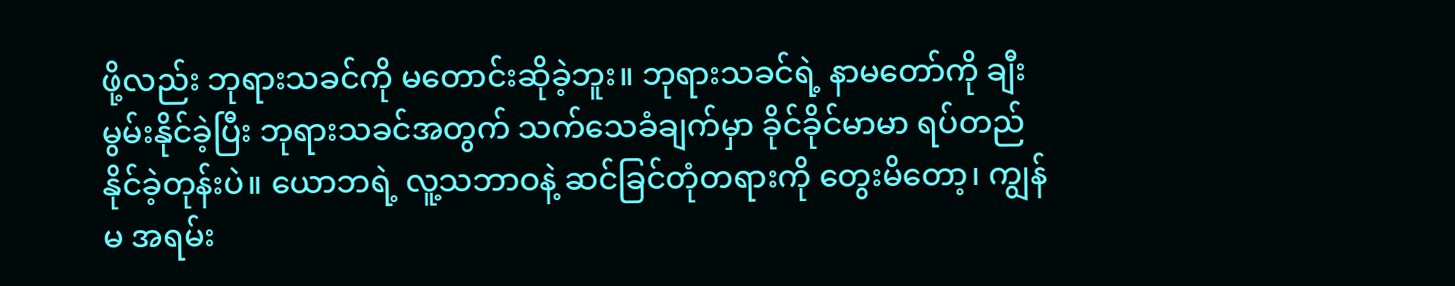ဖို့လည်း ဘုရားသခင်ကို မတောင်းဆိုခဲ့ဘူး။ ဘုရားသခင်ရဲ့ နာမတော်ကို ချီးမွမ်းနိုင်ခဲ့ပြီး ဘုရားသခင်အတွက် သက်သေခံချက်မှာ ခိုင်ခိုင်မာမာ ရပ်တည်နိုင်ခဲ့တုန်းပဲ။ ယောဘရဲ့ လူ့သဘာဝနဲ့ ဆင်ခြင်တုံတရားကို တွေးမိတော့၊ ကျွန်မ အရမ်း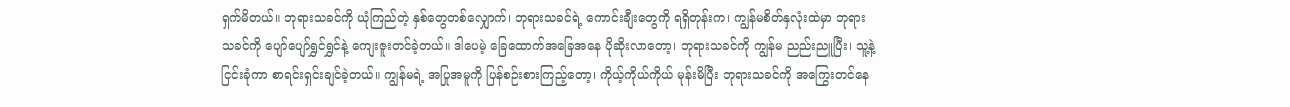ရှက်မိတယ်။ ဘုရားသခင်ကို ယုံကြည်တဲ့ နှစ်တွေတစ်လျှောက်၊ ဘုရားသခင်ရဲ့ ကောင်းချီးတွေကို ရရှိတုန်းက၊ ကျွန်မစိတ်နှလုံးထဲမှာ ဘုရားသခင်ကို ပျော်ပျော်ရွှင်ရွှင်နဲ့ ကျေးဇူးတင်ခဲ့တယ်။ ဒါပေမဲ့ ခြေထောက်အခြေအနေ ပိုဆိုးလာတော့၊ ဘုရားသခင်ကို ကျွန်မ ညည်းညူပြီး၊ သူ့နဲ့ ငြင်းခုံကာ စာရင်းရှင်းချင်ခဲ့တယ်။ ကျွန်မရဲ့ အပြုအမူကို ပြန်စဉ်းစားကြည့်တော့၊ ကိုယ့်ကိုယ်ကိုယ် မုန်းမိပြီး ဘုရားသခင်ကို အကြွေးတင်နေ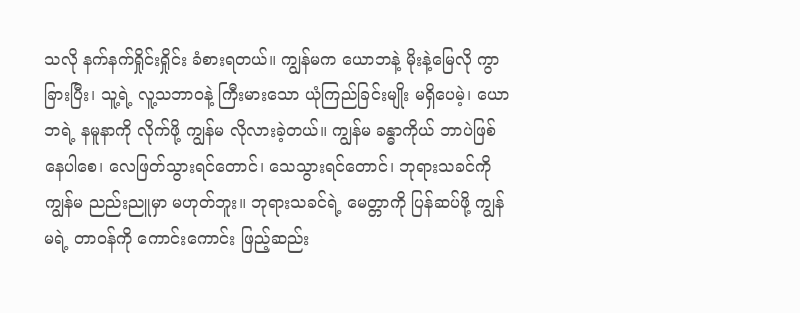သလို နက်နက်ရှိုင်းရှိုင်း ခံစားရတယ်။ ကျွန်မက ယောဘနဲ့ မိုးနဲ့မြေလို ကွာခြားပြီး၊ သူ့ရဲ့ လူ့သဘာဝနဲ့ ကြီးမားသော ယုံကြည်ခြင်းမျိုး မရှိပေမဲ့၊ ယောဘရဲ့ နမူနာကို လိုက်ဖို့ ကျွန်မ လိုလားခဲ့တယ်။ ကျွန်မ ခန္ဓာကိုယ် ဘာပဲဖြစ်နေပါစေ၊ လေဖြတ်သွားရင်တောင်၊ သေသွားရင်တောင်၊ ဘုရားသခင်ကို ကျွန်မ ညည်းညူမှာ မဟုတ်ဘူး။ ဘုရားသခင်ရဲ့ မေတ္တာကို ပြန်ဆပ်ဖို့ ကျွန်မရဲ့ တာဝန်ကို ကောင်းကောင်း ဖြည့်ဆည်း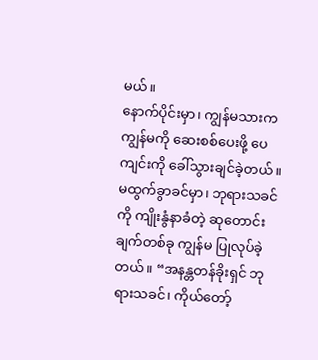မယ်။
နောက်ပိုင်းမှာ၊ ကျွန်မသားက ကျွန်မကို ဆေးစစ်ပေးဖို့ ပေကျင်းကို ခေါ်သွားချင်ခဲ့တယ်။ မထွက်ခွာခင်မှာ၊ ဘုရားသခင်ကို ကျိုးနွံနာခံတဲ့ ဆုတောင်းချက်တစ်ခု ကျွန်မ ပြုလုပ်ခဲ့တယ်။ “အနန္တတန်ခိုးရှင် ဘုရားသခင်၊ ကိုယ်တော့်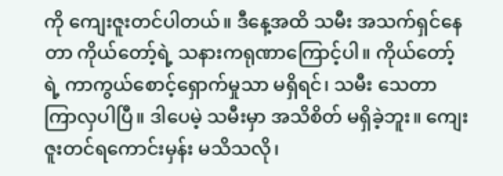ကို ကျေးဇူးတင်ပါတယ်။ ဒီနေ့အထိ သမီး အသက်ရှင်နေတာ ကိုယ်တော့်ရဲ့ သနားကရုဏာကြောင့်ပါ။ ကိုယ်တော့်ရဲ့ ကာကွယ်စောင့်ရှောက်မှုသာ မရှိရင်၊ သမီး သေတာ ကြာလှပါပြီ။ ဒါပေမဲ့ သမီးမှာ အသိစိတ် မရှိခဲ့ဘူး။ ကျေးဇူးတင်ရကောင်းမှန်း မသိသလို၊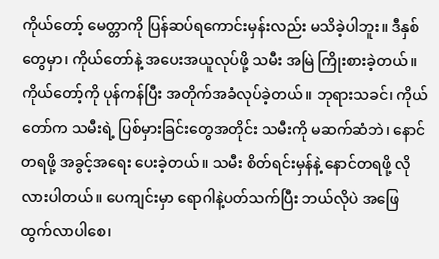ကိုယ်တော့် မေတ္တာကို ပြန်ဆပ်ရကောင်းမှန်းလည်း မသိခဲ့ပါဘူး။ ဒီနှစ်တွေမှာ၊ ကိုယ်တော်နဲ့ အပေးအယူလုပ်ဖို့ သမီး အမြဲ ကြိုးစားခဲ့တယ်။ ကိုယ်တော့်ကို ပုန်ကန်ပြီး အတိုက်အခံလုပ်ခဲ့တယ်။ ဘုရားသခင်၊ ကိုယ်တော်က သမီးရဲ့ ပြစ်မှားခြင်းတွေအတိုင်း သမီးကို မဆက်ဆံဘဲ၊ နောင်တရဖို့ အခွင့်အရေး ပေးခဲ့တယ်။ သမီး စိတ်ရင်းမှန်နဲ့ နောင်တရဖို့ လိုလားပါတယ်။ ပေကျင်းမှာ ရောဂါနဲ့ပတ်သက်ပြီး ဘယ်လိုပဲ အဖြေထွက်လာပါစေ၊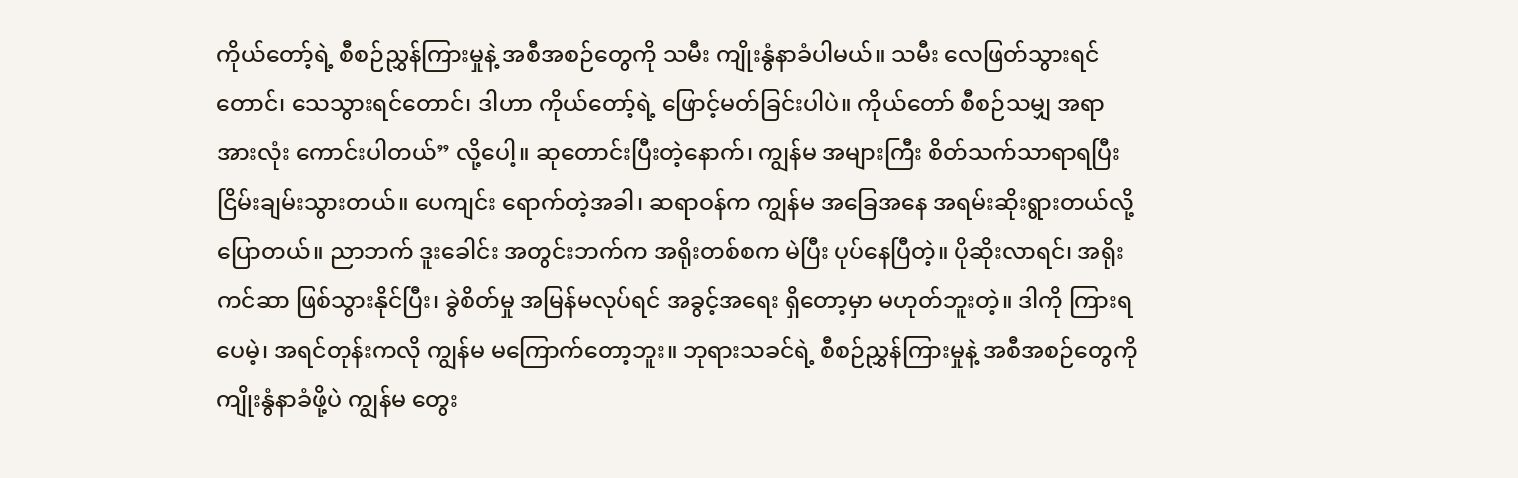ကိုယ်တော့်ရဲ့ စီစဉ်ညွှန်ကြားမှုနဲ့ အစီအစဉ်တွေကို သမီး ကျိုးနွံနာခံပါမယ်။ သမီး လေဖြတ်သွားရင်တောင်၊ သေသွားရင်တောင်၊ ဒါဟာ ကိုယ်တော့်ရဲ့ ဖြောင့်မတ်ခြင်းပါပဲ။ ကိုယ်တော် စီစဉ်သမျှ အရာအားလုံး ကောင်းပါတယ်” လို့ပေါ့။ ဆုတောင်းပြီးတဲ့နောက်၊ ကျွန်မ အများကြီး စိတ်သက်သာရာရပြီး ငြိမ်းချမ်းသွားတယ်။ ပေကျင်း ရောက်တဲ့အခါ၊ ဆရာဝန်က ကျွန်မ အခြေအနေ အရမ်းဆိုးရွားတယ်လို့ ပြောတယ်။ ညာဘက် ဒူးခေါင်း အတွင်းဘက်က အရိုးတစ်စက မဲပြီး ပုပ်နေပြီတဲ့။ ပိုဆိုးလာရင်၊ အရိုးကင်ဆာ ဖြစ်သွားနိုင်ပြီး၊ ခွဲစိတ်မှု အမြန်မလုပ်ရင် အခွင့်အရေး ရှိတော့မှာ မဟုတ်ဘူးတဲ့။ ဒါကို ကြားရပေမဲ့၊ အရင်တုန်းကလို ကျွန်မ မကြောက်တော့ဘူး။ ဘုရားသခင်ရဲ့ စီစဉ်ညွှန်ကြားမှုနဲ့ အစီအစဉ်တွေကို ကျိုးနွံနာခံဖို့ပဲ ကျွန်မ တွေး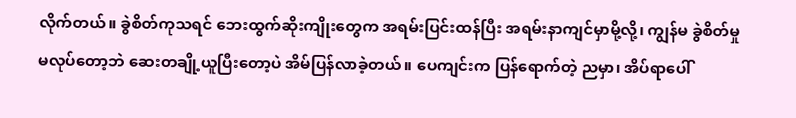လိုက်တယ်။ ခွဲစိတ်ကုသရင် ဘေးထွက်ဆိုးကျိုးတွေက အရမ်းပြင်းထန်ပြီး အရမ်းနာကျင်မှာမို့လို့၊ ကျွန်မ ခွဲစိတ်မှု မလုပ်တော့ဘဲ ဆေးတချို့ယူပြီးတော့ပဲ အိမ်ပြန်လာခဲ့တယ်။ ပေကျင်းက ပြန်ရောက်တဲ့ ညမှာ၊ အိပ်ရာပေါ်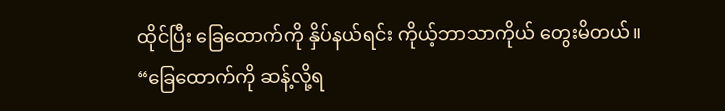ထိုင်ပြီး ခြေထောက်ကို နှိပ်နယ်ရင်း ကိုယ့်ဘာသာကိုယ် တွေးမိတယ်။ “ခြေထောက်ကို ဆန့်လို့ရ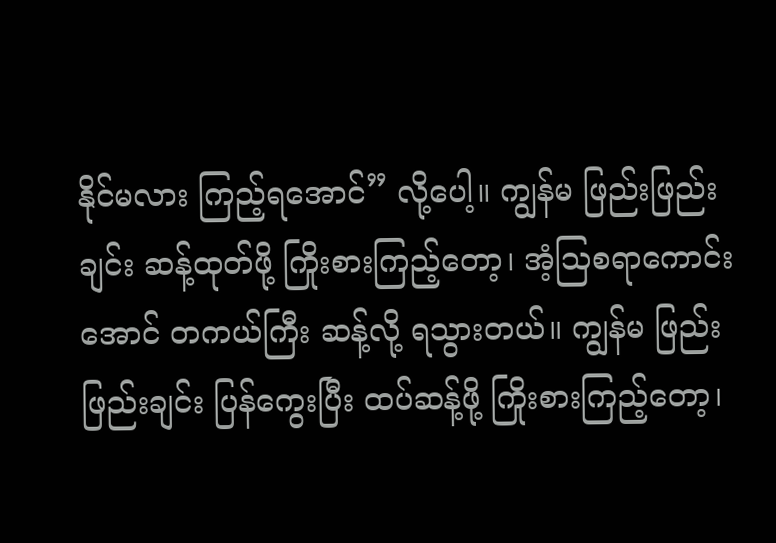နိုင်မလား ကြည့်ရအောင်” လို့ပေါ့။ ကျွန်မ ဖြည်းဖြည်းချင်း ဆန့်ထုတ်ဖို့ ကြိုးစားကြည့်တော့၊ အံ့သြစရာကောင်းအောင် တကယ်ကြီး ဆန့်လို့ ရသွားတယ်။ ကျွန်မ ဖြည်းဖြည်းချင်း ပြန်ကွေးပြီး ထပ်ဆန့်ဖို့ ကြိုးစားကြည့်တော့၊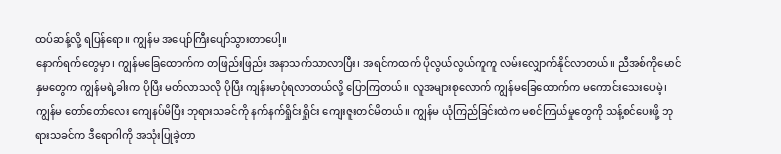ထပ်ဆန့်လို့ ရပြန်ရော။ ကျွန်မ အပျော်ကြီးပျော်သွားတာပေါ့။
နောက်ရက်တွေမှာ၊ ကျွန်မခြေထောက်က တဖြည်းဖြည်း အနာသက်သာလာပြီး၊ အရင်ကထက် ပိုလွယ်လွယ်ကူကူ လမ်းလျှောက်နိုင်လာတယ်။ ညီအစ်ကိုမောင်နှမတွေက ကျွန်မရဲ့ခါးက ပိုပြီး မတ်လာသလို ပိုပြီး ကျန်းမာပုံရလာတယ်လို့ ပြောကြတယ်။ လူအများစုလောက် ကျွန်မခြေထောက်က မကောင်းသေးပေမဲ့၊ ကျွန်မ တော်တော်လေး ကျေနပ်မိပြီး ဘုရားသခင်ကို နက်နက်ရှိုင်းရှိုင်း ကျေးဇူးတင်မိတယ်။ ကျွန်မ ယုံကြည်ခြင်းထဲက မစင်ကြယ်မှုတွေကို သန့်စင်ပေးဖို့ ဘုရားသခင်က ဒီရောဂါကို အသုံးပြုခဲ့တာ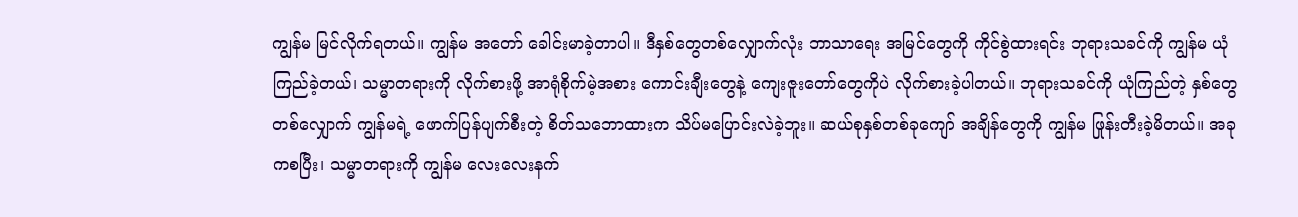ကျွန်မ မြင်လိုက်ရတယ်။ ကျွန်မ အတော် ခေါင်းမာခဲ့တာပါ။ ဒီနှစ်တွေတစ်လျှောက်လုံး ဘာသာရေး အမြင်တွေကို ကိုင်စွဲထားရင်း ဘုရားသခင်ကို ကျွန်မ ယုံကြည်ခဲ့တယ်၊ သမ္မာတရားကို လိုက်စားဖို့ အာရုံစိုက်မဲ့အစား ကောင်းချီးတွေနဲ့ ကျေးဇူးတော်တွေကိုပဲ လိုက်စားခဲ့ပါတယ်။ ဘုရားသခင်ကို ယုံကြည်တဲ့ နှစ်တွေတစ်လျှောက် ကျွန်မရဲ့ ဖောက်ပြန်ပျက်စီးတဲ့ စိတ်သဘောထားက သိပ်မပြောင်းလဲခဲ့ဘူး။ ဆယ်စုနှစ်တစ်ခုကျော် အချိန်တွေကို ကျွန်မ ဖြုန်းတီးခဲ့မိတယ်။ အခုကစပြီး၊ သမ္မာတရားကို ကျွန်မ လေးလေးနက်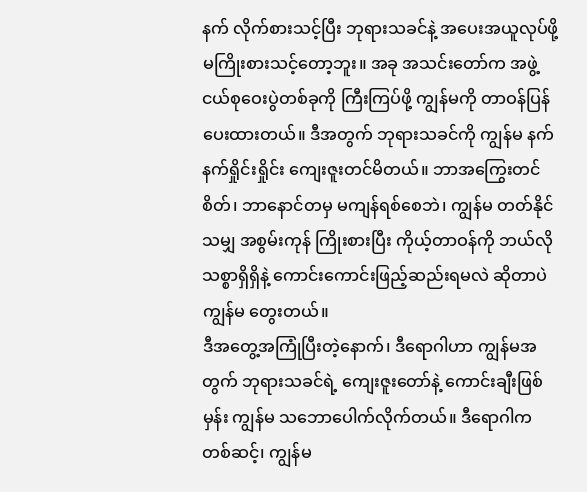နက် လိုက်စားသင့်ပြီး ဘုရားသခင်နဲ့ အပေးအယူလုပ်ဖို့ မကြိုးစားသင့်တော့ဘူး။ အခု အသင်းတော်က အဖွဲ့ငယ်စုဝေးပွဲတစ်ခုကို ကြီးကြပ်ဖို့ ကျွန်မကို တာဝန်ပြန်ပေးထားတယ်။ ဒီအတွက် ဘုရားသခင်ကို ကျွန်မ နက်နက်ရှိုင်းရှိုင်း ကျေးဇူးတင်မိတယ်။ ဘာအကြွေးတင်စိတ်၊ ဘာနောင်တမှ မကျန်ရစ်စေဘဲ၊ ကျွန်မ တတ်နိုင်သမျှ အစွမ်းကုန် ကြိုးစားပြီး ကိုယ့်တာဝန်ကို ဘယ်လို သစ္စာရှိရှိနဲ့ ကောင်းကောင်းဖြည့်ဆည်းရမလဲ ဆိုတာပဲ ကျွန်မ တွေးတယ်။
ဒီအတွေ့အကြုံပြီးတဲ့နောက်၊ ဒီရောဂါဟာ ကျွန်မအတွက် ဘုရားသခင်ရဲ့ ကျေးဇူးတော်နဲ့ ကောင်းချီးဖြစ်မှန်း ကျွန်မ သဘောပေါက်လိုက်တယ်။ ဒီရောဂါကတစ်ဆင့်၊ ကျွန်မ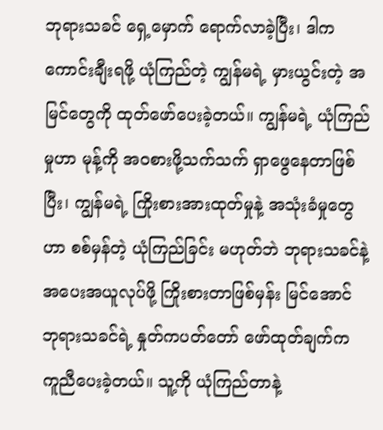ဘုရားသခင် ရှေ့မှောက် ရောက်လာခဲ့ပြီး၊ ဒါက ကောင်းချီးရဖို့ ယုံကြည်တဲ့ ကျွန်မရဲ့ မှားယွင်းတဲ့ အမြင်တွေကို ထုတ်ဖော်ပေးခဲ့တယ်။ ကျွန်မရဲ့ ယုံကြည်မှုဟာ မုန့်ကို အဝစားဖို့သက်သက် ရှာဖွေနေတာဖြစ်ပြီး၊ ကျွန်မရဲ့ ကြိုးစားအားထုတ်မှုနဲ့ အသုံးခံမှုတွေဟာ စစ်မှန်တဲ့ ယုံကြည်ခြင်း မဟုတ်ဘဲ ဘုရားသခင်နဲ့ အပေးအယူလုပ်ဖို့ ကြိုးစားတာဖြစ်မှန်း မြင်အောင် ဘုရားသခင်ရဲ့ နှုတ်ကပတ်တော် ဖော်ထုတ်ချက်က ကူညီပေးခဲ့တယ်။ သူ့ကို ယုံကြည်တာနဲ့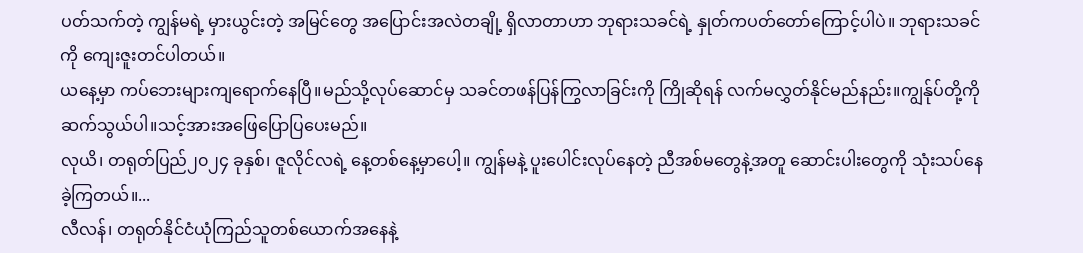ပတ်သက်တဲ့ ကျွန်မရဲ့ မှားယွင်းတဲ့ အမြင်တွေ အပြောင်းအလဲတချို့ ရှိလာတာဟာ ဘုရားသခင်ရဲ့ နှုတ်ကပတ်တော်ကြောင့်ပါပဲ။ ဘုရားသခင်ကို ကျေးဇူးတင်ပါတယ်။
ယနေ့မှာ ကပ်ဘေးများကျရောက်နေပြီ။မည်သို့လုပ်ဆောင်မှ သခင်တဖန်ပြန်ကြွလာခြင်းကို ကြိုဆိုရန် လက်မလွှတ်နိုင်မည်နည်း။ကျွန်ုပ်တို့ကိုဆက်သွယ်ပါ။သင့်အားအဖြေပြောပြပေးမည်။
လုယိ၊ တရုတ်ပြည်၂၀၂၄ ခုနှစ်၊ ဇူလိုင်လရဲ့ နေ့တစ်နေ့မှာပေါ့။ ကျွန်မနဲ့ ပူးပေါင်းလုပ်နေတဲ့ ညီအစ်မတွေနဲ့အတူ ဆောင်းပါးတွေကို သုံးသပ်နေခဲ့ကြတယ်။...
လီလန်၊ တရုတ်နိုင်ငံယုံကြည်သူတစ်ယောက်အနေနဲ့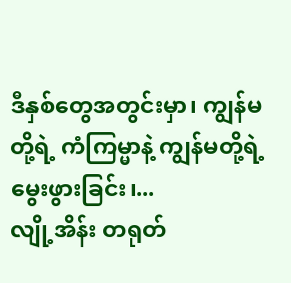ဒီနှစ်တွေအတွင်းမှာ၊ ကျွန်မတို့ရဲ့ ကံကြမ္မာနဲ့ ကျွန်မတို့ရဲ့ မွေးဖွားခြင်း၊...
လျို့အိန်း တရုတ်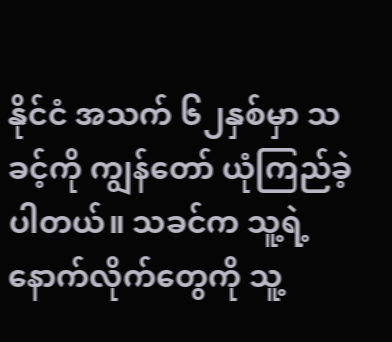နိုင်ငံ အသက် ၆၂နှစ်မှာ သခင့်ကို ကျွန်တော် ယုံကြည်ခဲ့ပါတယ်။ သခင်က သူ့ရဲ့နောက်လိုက်တွေကို သူ့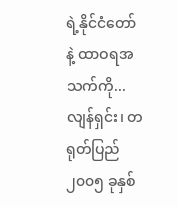ရဲ့နိုင်ငံတော်နဲ့ ထာဝရအသက်ကို...
လျန်ရှင်း၊ တရုတ်ပြည်၂၀၀၅ ခုနှစ်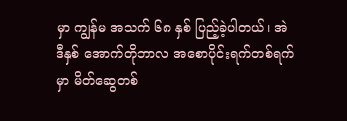မှာ ကျွန်မ အသက် ၆၈ နှစ် ပြည့်ခဲ့ပါတယ်၊ အဲဒီနှစ် အောက်တိုဘာလ အစောပိုင်းရက်တစ်ရက်မှာ မိတ်ဆွေတစ်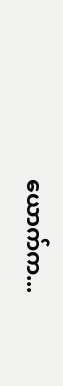ယောက်က...